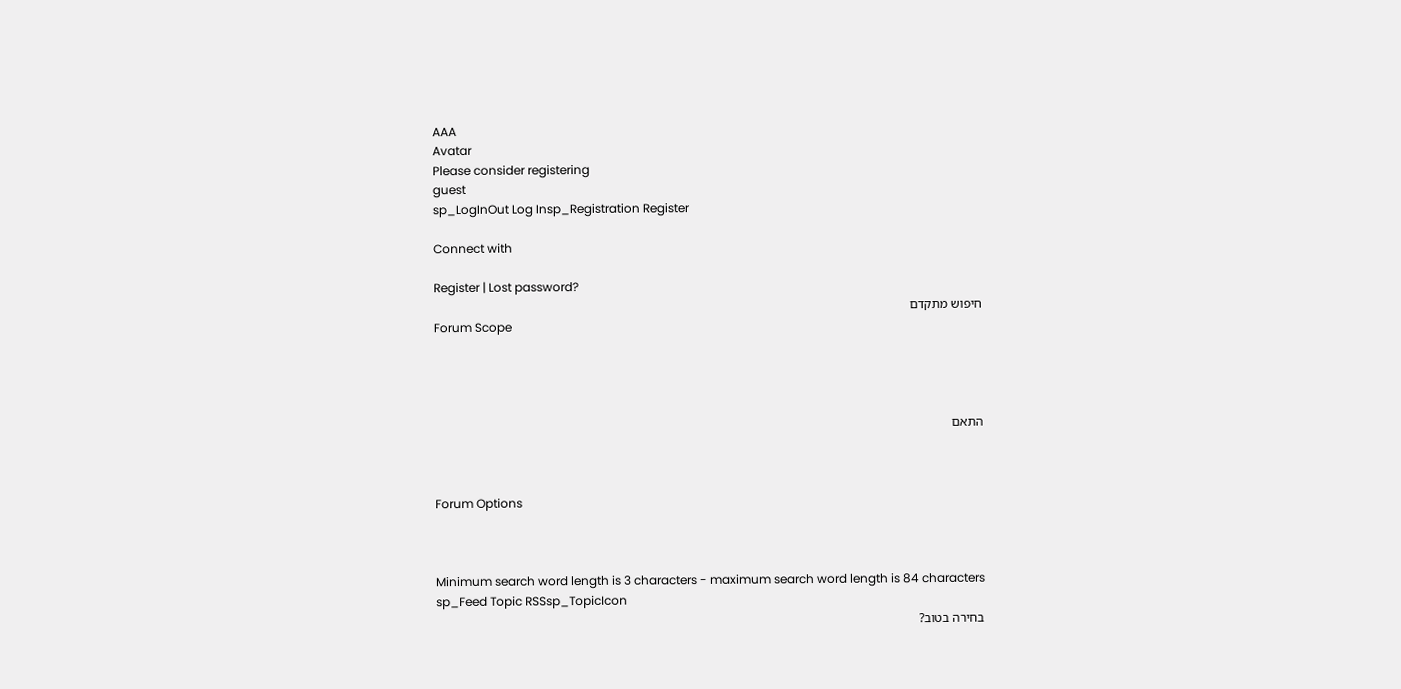AAA
Avatar
Please consider registering
guest
sp_LogInOut Log Insp_Registration Register

Connect with

Register | Lost password?
חיפוש מתקדם
Forum Scope




התאם



Forum Options



Minimum search word length is 3 characters - maximum search word length is 84 characters
sp_Feed Topic RSSsp_TopicIcon
בחירה בטוב?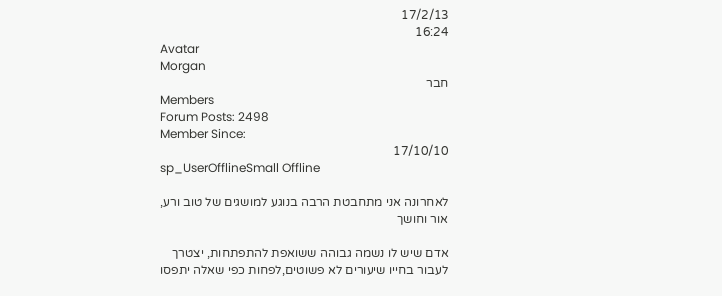17/2/13
16:24
Avatar
Morgan
חבר
Members
Forum Posts: 2498
Member Since:
17/10/10
sp_UserOfflineSmall Offline

לאחרונה אני מתחבטת הרבה בנוגע למושגים של טוב ורע, אור וחושך

אדם שיש לו נשמה גבוהה ששואפת להתפתחות, יצטרך לעבור בחייו שיעורים לא פשוטים,לפחות כפי שאלה יתפסו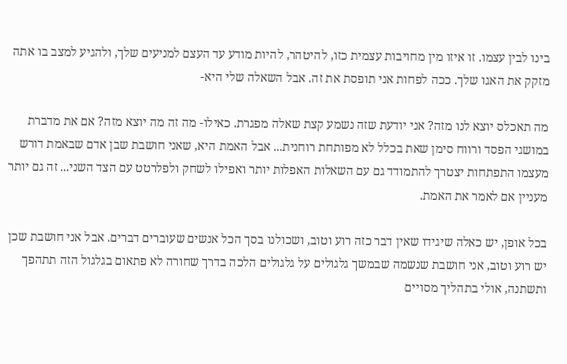בינו לבין עצמו. זו איזו מין מחויבות עצמית כזו, להיטהר, להיות מודע עד העצם למניעים שלך, ולהגיע למצב בו אתה מזקק את האגו שלך. ככה לפחות אני תופסת את זה. אבל השאלה שלי היא-

מה תאכלס יוצא לנו מזה? אני יודעת שזה נשמע קצת שאלה מפגרת. כאילו- מה זה מה יוצא מזה? אם את מדברת במושגי הפסד ורווח סימן שאת בכלל לא מפותחת רוחנית... אבל האמת היא, שאני חושבת שבן אדם שבאמת דורש מעצמו התפתחות יצטרך להתמודד גם עם השאלות האפלות יותר ואפילו לשחק ולפלרטט עם הצד השני... זה גם יותר מעניין אם לאמר את האמת.

בכל אופן, יש כאלה שיגידו שאין דבר כזה רוע וטוב, ושכולנו בסך הכל אנשים שעוברים דברים. אבל אני חושבת שכן יש רוע וטוב, אני חושבת שנשמה שבמשך גלגולים על גלגולים הלכה בדרך שחורה לא פתאום בגלגול הזה תתהפך ותשתנה, אולי בתהליך מסויים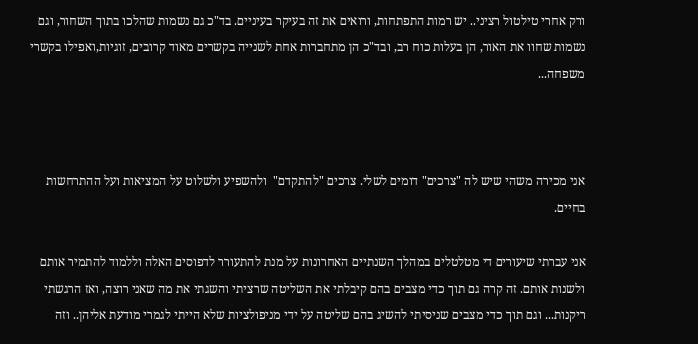ורק אחרי טילטול רציני.. יש רמות התפתחות, ורואים את זה בעיקר בעיניים. בד"כ גם נשמות שהלכו בתוך השחור, וגם נשמות שחוו את האור, הן בעלות כוח רב, ובד"כ הן מתחברות אחת לשנייה בקשרים מאוד קרובים, זוגיות,ואפילו בקשרי משפחה...



אני מכירה משהי שיש לה "צרכים" דומים לשלי. צרכים "להתקדם"  ולהשפיע ולשלוט על המציאות ועל ההתרחשות בחיים.

אני עברתי שיעורים די מטלטלים במהלך השנתיים האחרונות על מנת להתעורר לדפוסים האלה וללמוד להתמיר אותם ולשנות אותם. זה קרה גם תוך כדי מצבים בהם קיבלתי את השליטה שרציתי והשגתי את מה שאני רוצה, ואז הרגשתי ריקנות... וגם תוך כדי מצבים שניסיתי להשיג בהם שליטה על ידי מניפולציות שלא הייתי לגמרי מודעת אליהן.. וזה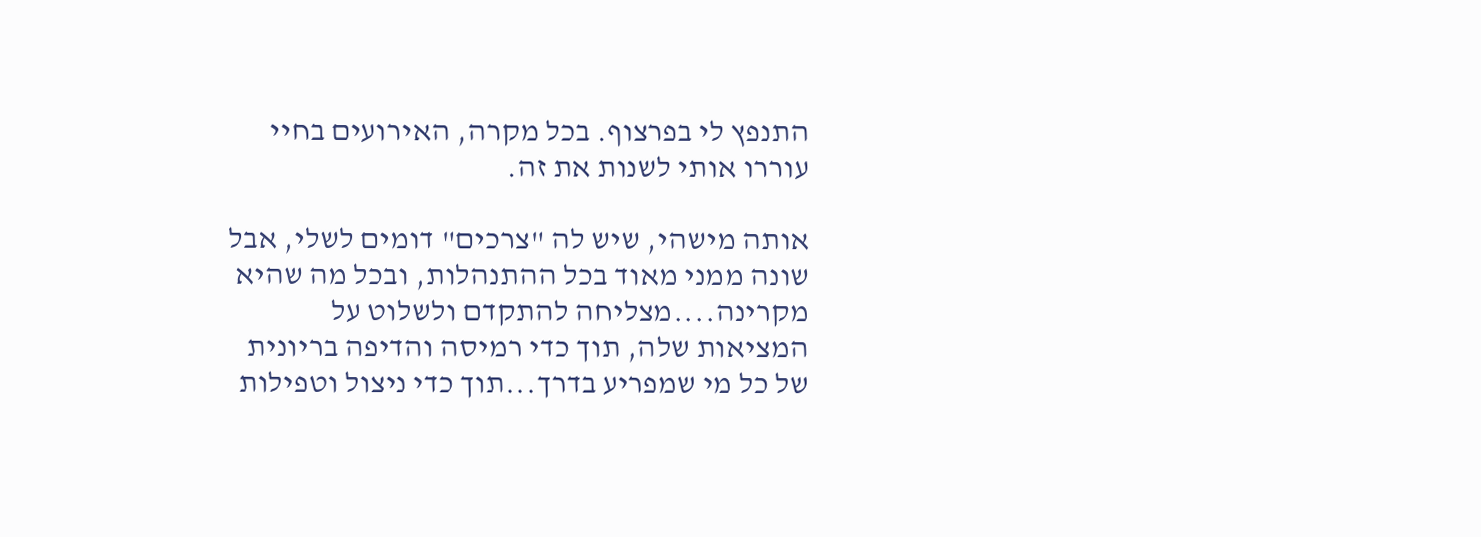התנפץ לי בפרצוף. בכל מקרה, האירועים בחיי עוררו אותי לשנות את זה.

אותה מישהי, שיש לה "צרכים" דומים לשלי, אבל שונה ממני מאוד בכל ההתנהלות, ובכל מה שהיא מקרינה....מצליחה להתקדם ולשלוט על המציאות שלה, תוך כדי רמיסה והדיפה בריונית של כל מי שמפריע בדרך...תוך כדי ניצול וטפילות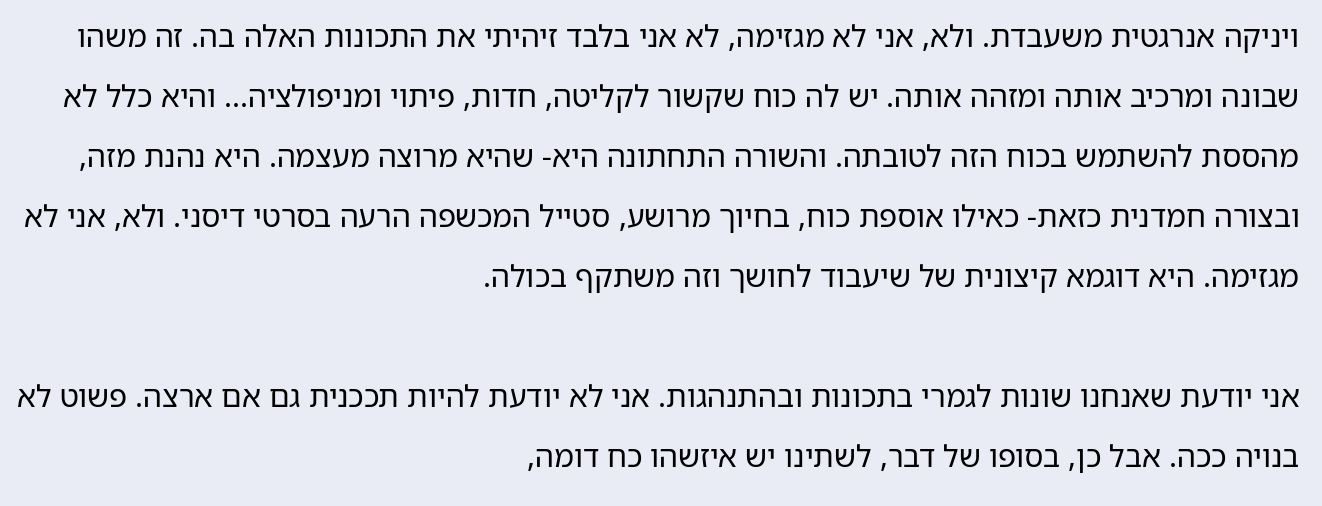ויניקה אנרגטית משעבדת. ולא, אני לא מגזימה, לא אני בלבד זיהיתי את התכונות האלה בה. זה משהו שבונה ומרכיב אותה ומזהה אותה. יש לה כוח שקשור לקליטה, חדות, פיתוי ומניפולציה... והיא כלל לא מהססת להשתמש בכוח הזה לטובתה. והשורה התחתונה היא- שהיא מרוצה מעצמה. היא נהנת מזה, ובצורה חמדנית כזאת- כאילו אוספת כוח, בחיוך מרושע, סטייל המכשפה הרעה בסרטי דיסני. ולא, אני לא מגזימה. היא דוגמא קיצונית של שיעבוד לחושך וזה משתקף בכולה.

אני יודעת שאנחנו שונות לגמרי בתכונות ובהתנהגות. אני לא יודעת להיות תככנית גם אם ארצה. פשוט לא בנויה ככה. אבל כן, בסופו של דבר, לשתינו יש איזשהו כח דומה,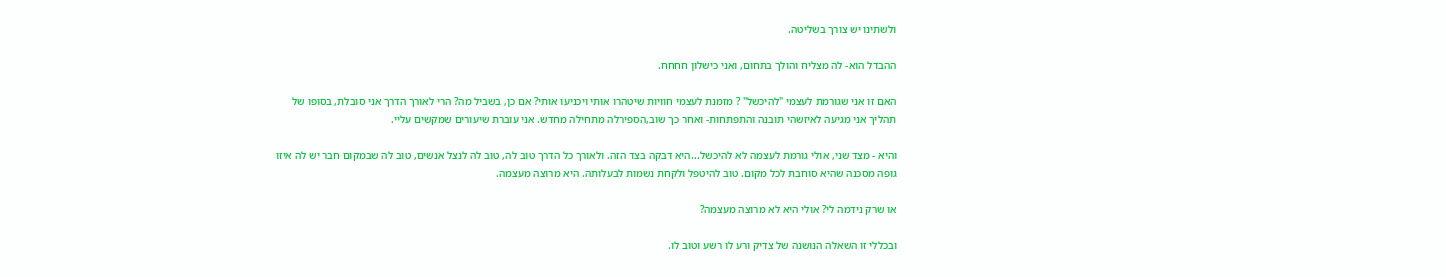ולשתינו יש צורך בשליטה.

ההבדל הוא- לה מצליח והולך בתחום, ואני כישלון חחחח.

האם זו אני שגורמת לעצמי "להיכשל" ? מזמנת לעצמי חוויות שיטהרו אותי ויכניעו אותי? אם כן, בשביל מה? הרי לאורך הדרך אני סובלת, בסופו של תהליך אני מגיעה לאיזשהי תובנה והתפתחות- ואחר כך שוב,הספירלה מתחילה מחדש. אני עוברת שיעורים שמקשים עליי.

והיא - מצד שני, אולי גורמת לעצמה לא להיכשל...היא דבקה בצד הזה. ולאורך כל הדרך טוב לה, טוב לה לנצל אנשים, טוב לה שבמקום חבר יש לה איזו גופה מסכנה שהיא סוחבת לכל מקום. טוב להיטפל ולקחת נשמות לבעלותה. היא מרוצה מעצמה.

או שרק נידמה לי? אולי היא לא מרוצה מעצמה?

ובכללי זו השאלה הנושנה של צדיק ורע לו רשע וטוב לו.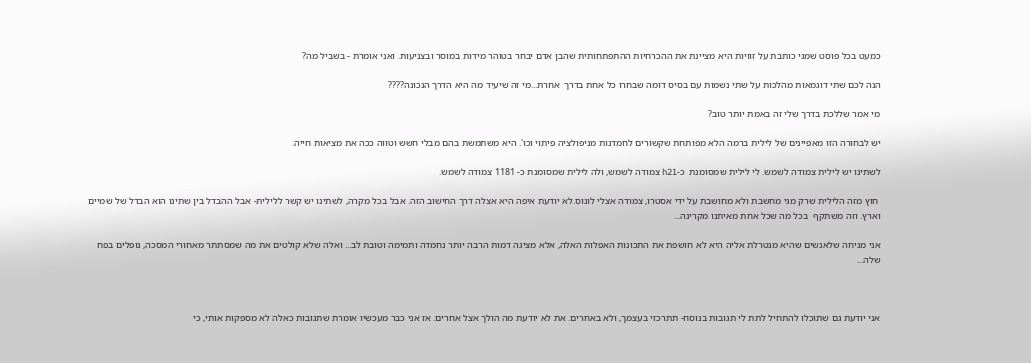כמעט בכל פוסט שמגי כותבת על זוויות היא מציינת את ההכרחיות ההתפתחותית שהבן אדם יבחר בטוהר מידות במוסר ובצניעות. ואני אומרת - בשביל מה?

הנה לכם שתי דוגמאות מהלכות על שתי נשמות עם בסיס דומה שבחרו כל אחת בדרך  אחרת...מי זה שיעיד מה היא הדרך הנכונה????

מי אמר שללכת בדרך שלי זה באמת יותר טוב?

יש לבחורה הזו מאפיינים של לילית ברמה הלא מפותחת שקשורים לחמדנות מניפולציה פיתוי וכו'. היא משתמשת בהם מבלי חשש וטווה ככה את מציאות חייה.

לשתינו יש לילית צמודה לשמש. לי לילית שמסומנת  כ-h21 צמודה לשמש, ולה לילית שמסומנת כ- 1181 צמודה לשמש.

 חוץ מזה הלילית שרק מגי מחשבת ולא מחושבת על ידי אסטרו, צמודה אצלי לונוס.לא יודעת איפה היא אצלה דרך החישוב הזה. אבל בכל מקרה, לשתינו יש קשר ללילית- אבל ההבדל בין שתינו הוא הבדל של שמיים וארץ. וזה משתקף  בכל מה שכל אחת מאיתנו מקרינה...

אני מניחה שלאנשים שהיא מנטרלת אליה היא לא חושפת את התכונות האפלות האלה, אלא מציגה דמות הרבה יותר נחמדה ותמימה וטובת לב... ואלה שלא קולטים את מה שמסתתר מאחורי המסכה, נופלים בפח שלה...



אני יודעת גם שתוכלו להתחיל לתת לי תגובות בנוסח- תתרכזי בעצמך, ולא באחרים. את לא יודעת מה הולך אצל אחרים. אז אני כבר מעכשיו אומרת שתגובות כאלה לא מספקות אותי, כי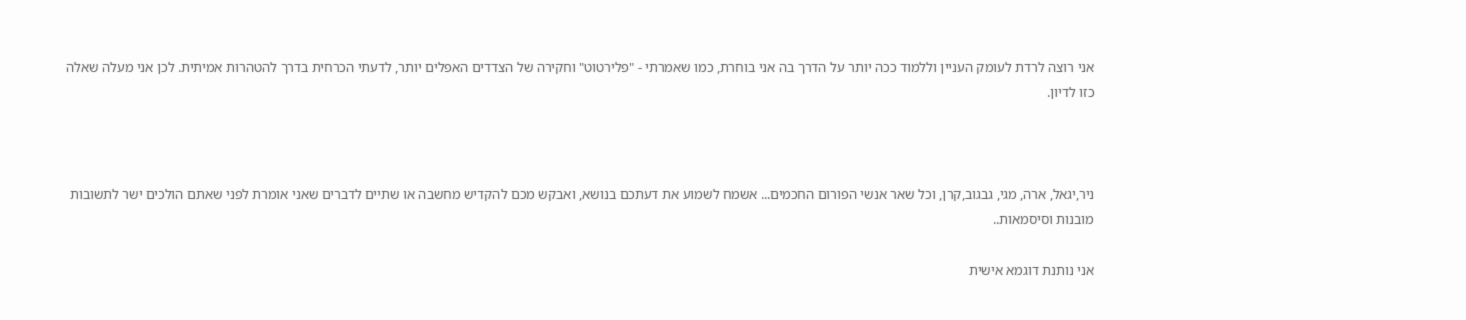אני רוצה לרדת לעומק העניין וללמוד ככה יותר על הדרך בה אני בוחרת, כמו שאמרתי - "פלירטוט" וחקירה של הצדדים האפלים יותר, לדעתי הכרחית בדרך להטהרות אמיתית. לכן אני מעלה שאלה כזו לדיון.



ניר,יגאל, ארה, מגי, גבגוב,קרן, וכל שאר אנשי הפורום החכמים... אשמח לשמוע את דעתכם בנושא, ואבקש מכם להקדיש מחשבה או שתיים לדברים שאני אומרת לפני שאתם הולכים ישר לתשובות מובנות וסיסמאות..

אני נותנת דוגמא אישית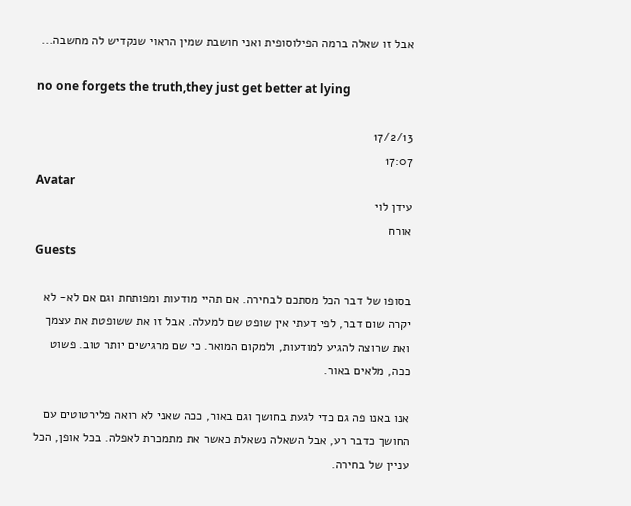אבל זו שאלה ברמה הפילוסופית ואני חושבת שמין הראוי שנקדיש לה מחשבה...

no one forgets the truth,they just get better at lying

17/2/13
17:07
Avatar
עידן לוי
אורח
Guests

בסופו של דבר הכל מסתכם לבחירה. אם תהיי מודעות ומפותחת וגם אם לא- לא יקרה שום דבר, לפי דעתי אין שופט שם למעלה. אבל זו את ששופטת את עצמך ואת שרוצה להגיע למודעות, ולמקום המואר. כי שם מרגישים יותר טוב. פשוט ככה, מלאים באור.

אנו באנו פה גם כדי לגעת בחושך וגם באור, ככה שאני לא רואה פלירטוטים עם החושך כדבר רע, אבל השאלה נשאלת כאשר את מתמכרת לאפלה. בכל אופן, הכל עניין של בחירה.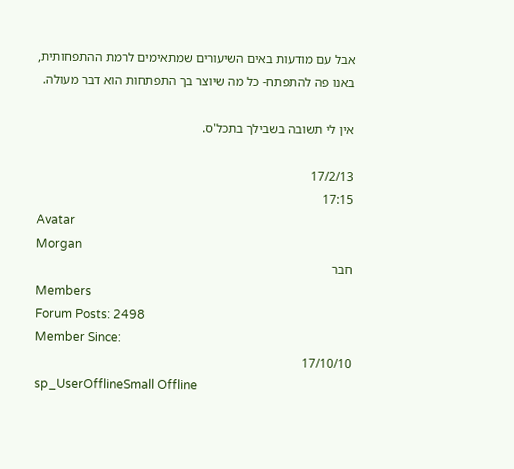אבל עם מודעות באים השיעורים שמתאימים לרמת ההתפחותית, באנו פה להתפתח- כל מה שיוצר בך התפתחות הוא דבר מעולה.

אין לי תשובה בשבילך בתכל'ס.

17/2/13
17:15
Avatar
Morgan
חבר
Members
Forum Posts: 2498
Member Since:
17/10/10
sp_UserOfflineSmall Offline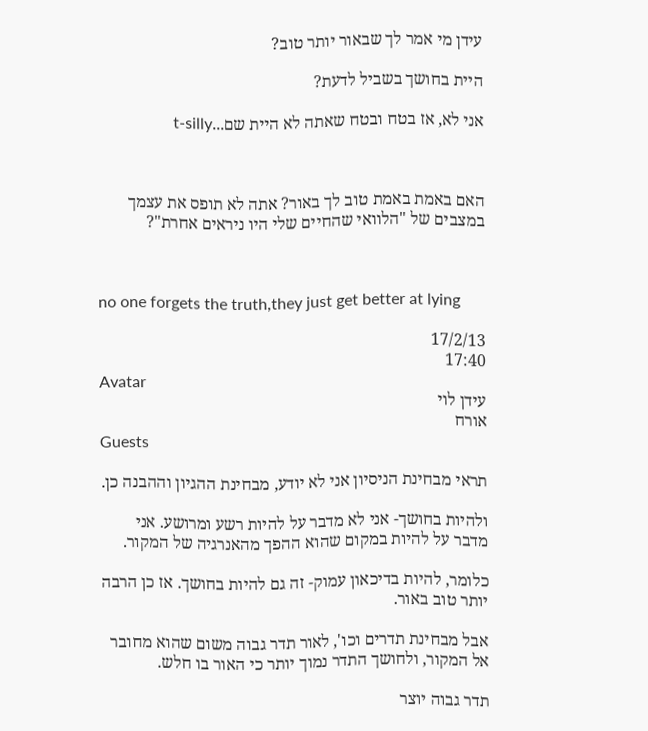עידן מי אמר לך שבאור יותר טוב?

היית בחושך בשביל לדעת?

אני לא, אז בטח ובטח שאתה לא היית שם...t-silly



האם באמת באמת טוב לך באור? אתה לא תופס את עצמך במצבים של "הלוואי שהחיים שלי היו ניראים אחרת"?



no one forgets the truth,they just get better at lying

17/2/13
17:40
Avatar
עידן לוי
אורח
Guests

תראי מבחינת הניסיון אני לא יודע, מבחינת ההגיון וההבנה כן.

ולהיות בחושך- אני לא מדבר על להיות רשע ומרושע. אני מדבר על להיות במקום שהוא ההפך מהאנרגיה של המקור.

כלומר, להיות בדיכאון עמוק- זה גם להיות בחושך. אז כן הרבה יותר טוב באור.

אבל מבחינת תדרים וכו', לאור תדר גבוה משום שהוא מחובר אל המקור, ולחושך התדר נמוך יותר כי האור בו חלש.

תדר גבוה יוצר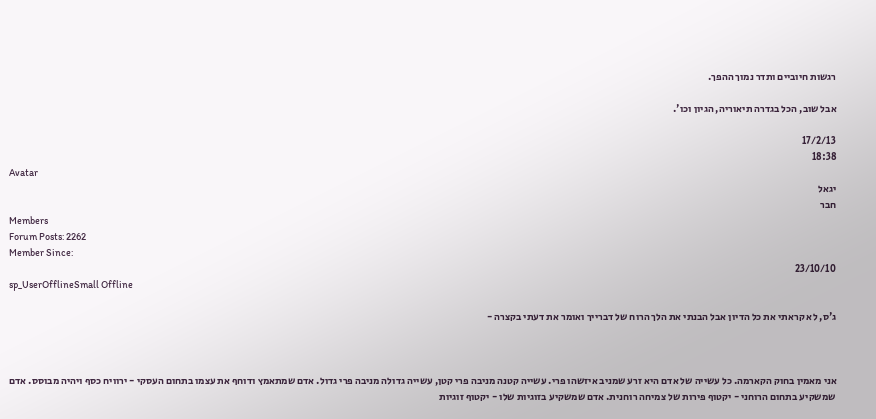רגשות חיוביים ותדר נמוך ההפך.

אבל שוב, הכל בגדרה תיאוריה, הגיון וכו'.

17/2/13
18:38
Avatar
יגאל
חבר
Members
Forum Posts: 2262
Member Since:
23/10/10
sp_UserOfflineSmall Offline

ג'ס, לא קראתי את כל הדיון אבל הבנתי את הלך הרוח של דברייך ואומר את דעתי בקצרה -



אני מאמין בחוק הקארמה. כל עשייה של אדם היא זרע שמניב איזשהו פרי. עשייה קטנה מניבה פרי קטן, עשייה גדולה מניבה פרי גדול. אדם שמתאמץ ודוחף את עצמו בתחום העסקי - ירוויח כסף ויהיה מבוסס. אדם שמשקיע בתחום הרוחני - יקטוף פירות של צמיחה רוחנית. אדם שמשקיע בזוגיות שלו - יקטוף זוגיות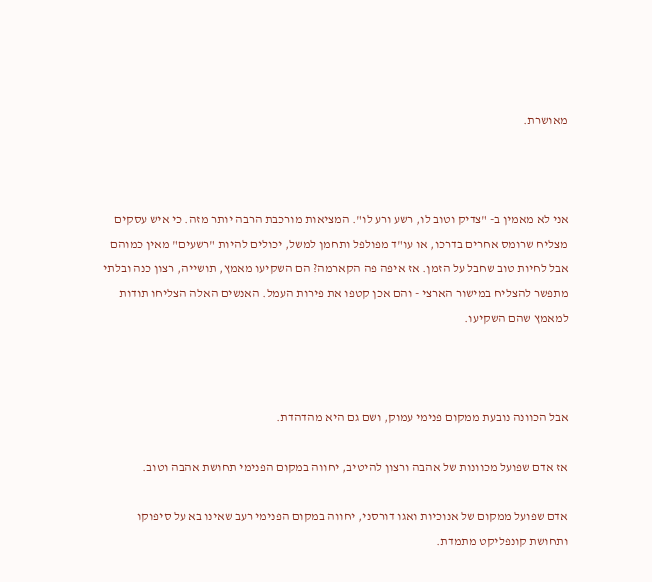מאושרת.



אני לא מאמין ב- "צדיק וטוב לו, רשע ורע לו". המציאות מורכבת הרבה יותר מזה. כי איש עסקים מצליח שרומס אחרים בדרכו, או עו"ד מפולפל ותחמן למשל, יכולים להיות "רשעים" מאין כמוהם אבל לחיות טוב שחבל על הזמן. אז איפה פה הקארמה? הם השקיעו מאמץ, תושייה, רצון כנה ובלתי מתפשר להצליח במישור הארצי - והם אכן קטפו את פירות העמל. האנשים האלה הצליחו תודות למאמץ שהם השקיעו.



אבל הכוונה נובעת ממקום פנימי עמוק, ושם גם היא מהדהדת.

אז אדם שפועל מכוונות של אהבה ורצון להיטיב, יחווה במקום הפנימי תחושת אהבה וטוב.

אדם שפועל ממקום של אנוכיות ואגו דורסני, יחווה במקום הפנימי רעב שאינו בא על סיפוקו ותחושת קונפליקט מתמדת.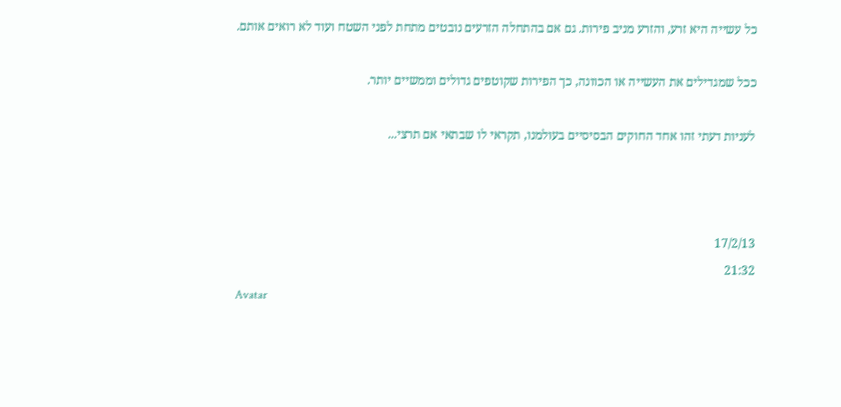כל עשייה היא זרע, והזרע מניב פירות. גם אם בהתחלה הזרעים נובטים מתחת לפני השטח ועוד לא רואים אותם.

ככל שמגדילים את העשייה או הכוונה, כך הפירות שקוטפים גדולים וממשיים יותר.

לעניות דעתי זהו אחד החוקים הבסיסיים בעולמנו, תקראי לו שבתאי אם תרצי...



17/2/13
21:32
Avatar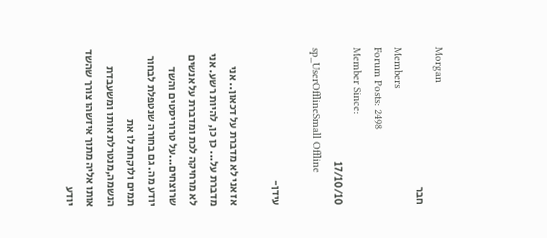Morgan
חבר
Members
Forum Posts: 2498
Member Since:
17/10/10
sp_UserOfflineSmall Offline

עידן-

אז אני לא מדברת על דכאון.. אני מדברת על... כן כן, להיות רשע. אני לא מרחיקה לכת ומדברת על אנשים שרוצחים...על טרוריסטים והשד יודע מה. גם בחורה שנטפלת לבחור תמים ולוקחת לו את הנשמה,מנטרלת אותו ומשעבדת אותו אליה מתוך איזשהו צורך שהשד יודע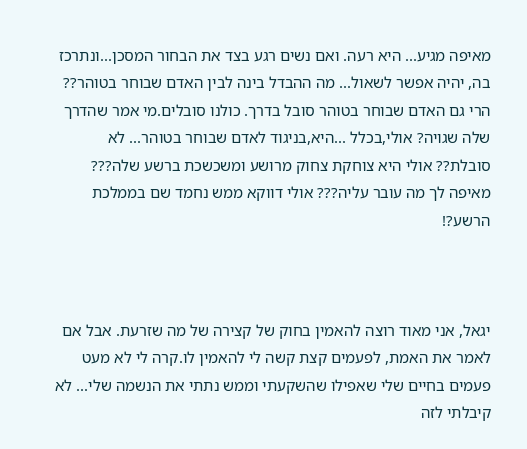מאיפה מגיע... היא רעה. ואם נשים רגע בצד את הבחור המסכן...ונתרכז בה, יהיה אפשר לשאול... מה ההבדל בינה לבין האדם שבוחר בטוהר?? הרי גם האדם שבוחר בטוהר סובל בדרך. כולנו סובלים.מי אמר שהדרך שלה שגויה? אולי,בכלל ...היא,בניגוד לאדם שבוחר בטוהר... לא סובלת?? אולי היא צוחקת צחוק מרושע ומשכשכת ברשע שלה??? מאיפה לך מה עובר עליה??? אולי דווקא ממש נחמד שם בממלכת הרשע?!



יגאל, אני מאוד רוצה להאמין בחוק של קצירה של מה שזרעת. אבל אם לאמר את האמת, לפעמים קצת קשה לי להאמין לו.קרה לי לא מעט פעמים בחיים שלי שאפילו שהשקעתי וממש נתתי את הנשמה שלי... לא קיבלתי לזה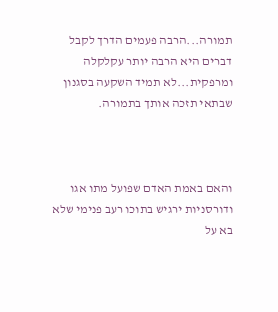תמורה...הרבה פעמים הדרך לקבל דברים היא הרבה יותר עקלקלה ומרפקית...לא תמיד השקעה בסגנון שבתאי תזכה אותך בתמורה.



והאם באמת האדם שפועל מתו אגו ודורסניות ירגיש בתוכו רעב פנימי שלא בא על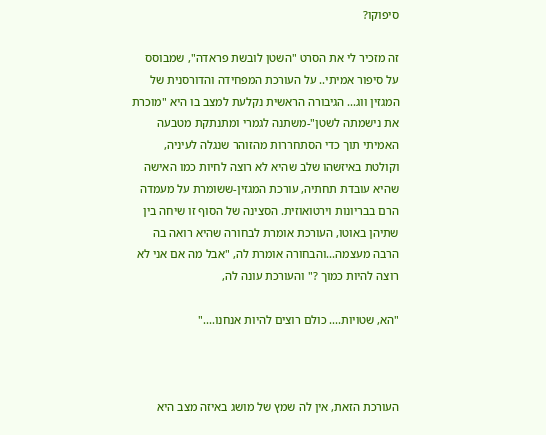סיפוקו?

זה מזכיר לי את הסרט "השטן לובשת פראדה", שמבוסס על סיפור אמיתי.. על העורכת המפחידה והדורסנית של המגזין ווג... הגיבורה הראשית נקלעת למצב בו היא "מוכרת את נישמתה לשטן"-משתנה לגמרי ומתנתקת מטבעה האמיתי תוך כדי הסתחררות מהזוהר שנגלה לעיניה, וקולטת באיזשהו שלב שהיא לא רוצה לחיות כמו האישה שהיא עובדת תחתיה, עורכת המגזין-ששומרת על מעמדה הרם בבריונות וירטואוזית. הסצינה של הסוף זו שיחה בין שתיהן באוטו, העורכת אומרת לבחורה שהיא רואה בה הרבה מעצמה...והבחורה אומרת לה, "אבל מה אם אני לא רוצה להיות כמוך ?" והעורכת עונה לה,

"הא, שטויות.... כולם רוצים להיות אנחנו...."



העורכת הזאת, אין לה שמץ של מושג באיזה מצב היא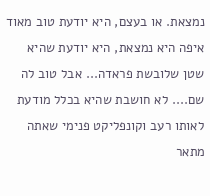נמצאת. או בעצם, היא יודעת טוב מאוד איפה היא נמצאת, היא יודעת שהיא שטן שלובשת פראדה... אבל טוב לה שם.... לא חושבת שהיא בכלל מודעת לאותו רעב וקונפליקט פנימי שאתה מתאר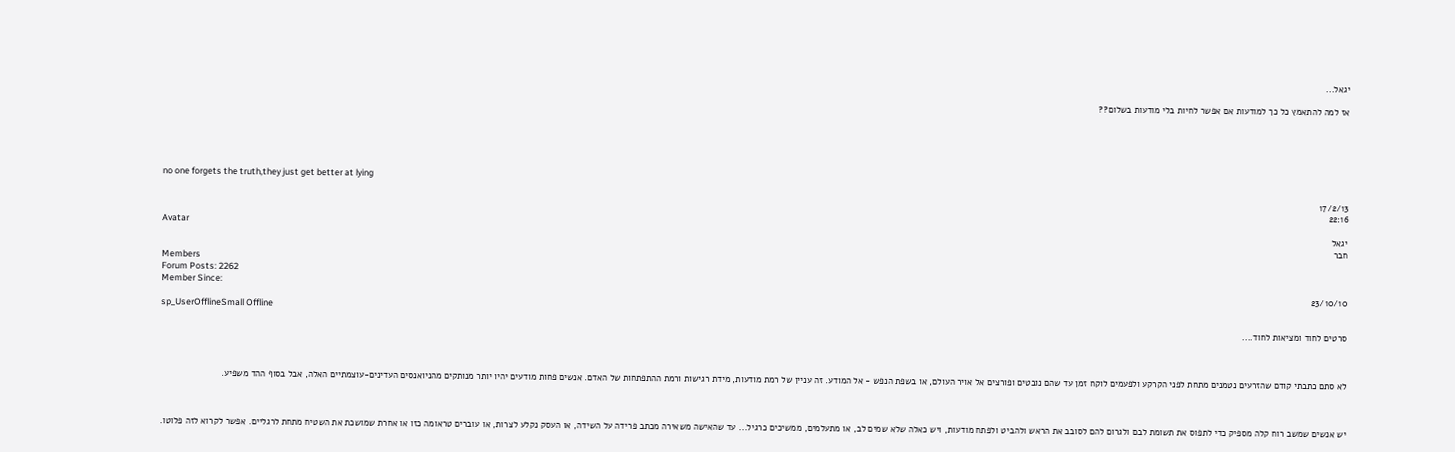יגאל...

אז למה להתאמץ כל כך למודעות אם אפשר לחיות בלי מודעות בשלום??





no one forgets the truth,they just get better at lying

17/2/13
22:16
Avatar
יגאל
חבר
Members
Forum Posts: 2262
Member Since:
23/10/10
sp_UserOfflineSmall Offline

סרטים לחוד ומציאות לחוד....



לא סתם כתבתי קודם שהזרעים נטמנים מתחת לפני הקרקע ולפעמים לוקח זמן עד שהם נובטים ופורצים אל אויר העולם, או בשפת הנפש - אל המודע. זה עניין של רמת מודעות, מידת רגישות ורמת ההתפתחות של האדם. אנשים פחות מודעים יהיו יותר מנותקים מהניואנסים העדינים-עוצמתיים האלה, אבל בסוף ההד משפיע.



יש אנשים שמשב רוח קלה מספיק כדי לתפוס את תשומת לבם ולגרום להם לסובב את הראש ולהביט ולפתח מודעות, ויש כאלה שלא שמים לב, או מתעלמים, ממשיכים כרגיל... עד שהאישה משאירה מכתב פרידה על השידה, או העסק נקלע לצרות, או עוברים טראומה כזו או אחרת שמושכת את השטיח מתחת לרגליים. אפשר לקרוא לזה פלוטו.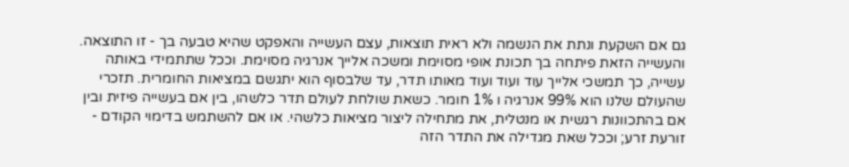גם אם השקעת ונתת את הנשמה ולא ראית תוצאות, עצם העשייה והאפקט שהיא טבעה בך - זו התוצאה. והעשייה הזאת פיתחה בך תכונת אופי מסוימת ומשכה אלייך אנרגיה מסוימת. וככל שתתמידי באותה עשייה, כך תמשכי אלייך עוד ועוד ועוד מאותו תדר, עד שלבסוף הוא יתגשם במציאות החומרית. תזכרי שהעולם שלנו הוא 99% אנרגיה ו 1% חומר. כשאת שולחת לעולם תדר כלשהו, בין אם בעשייה פיזית ובין אם בהתכוונות רגשית או מנטלית, את מתחילה ליצור מציאות כלשהי. או אם להשתמש בדימוי הקודם - זורעת זרע; וככל שאת מגדילה את התדר הזה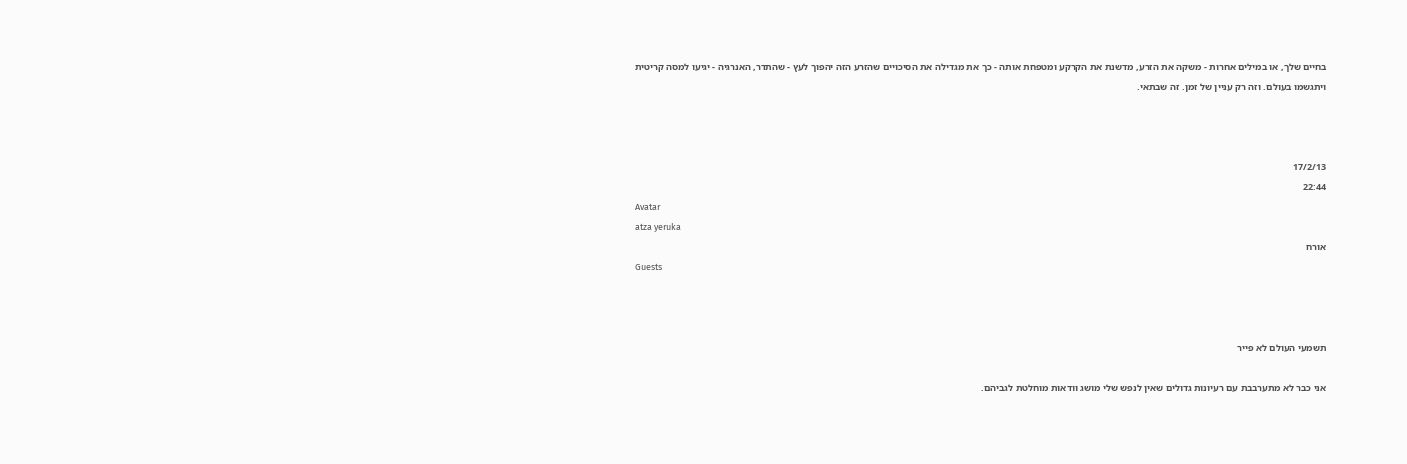בחיים שלך, או במילים אחרות - משקה את הזרע, מדשנת את הקרקע ומטפחת אותה - כך את מגדילה את הסיכויים שהזרע הזה יהפוך לעץ - שהתדר, האנרגיה - יגיעו למסה קריטית ויתגשמו בעולם. וזה רק עניין של זמן. זה שבתאי.



17/2/13
22:44
Avatar
atza yeruka
אורח
Guests



תשמעי העולם לא פייר

אני כבר לא מתערבבת עם רעיונות גדולים שאין לנפש שלי מושג וודאות מוחלטת לגביהם.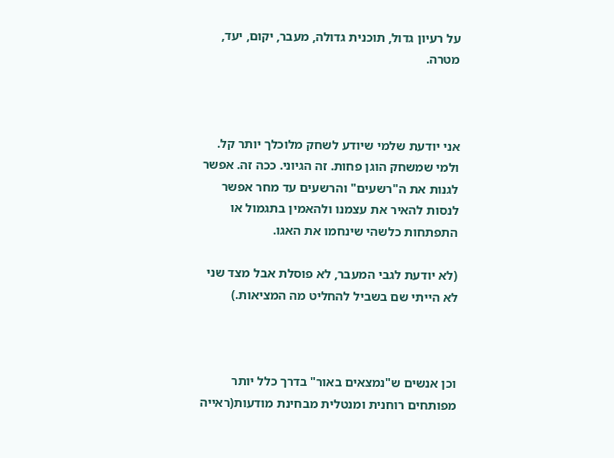על רעיון גדול, תוכנית גדולה, מעבר, יקום, יעד, מטרה.



אני יודעת שלמי שיודע לשחק מלוכלך יותר קל. ולמי שמשחק הוגן פחות. זה הגיוני. ככה זה. אפשר לגנות את ה"רשעים" והרשעים עד מחר אפשר לנסות להאיר את עצמנו ולהאמין בתגמול או התפתחות כלשהי שינחמו את האגו.

(לא יודעת לגבי המעבר, לא פוסלת אבל מצד שני לא הייתי שם בשביל להחליט מה המציאות.)



וכן אנשים ש"נמצאים באור" בדרך כלל יותר מפותחים רוחנית ומנטלית מבחינת מודעות(ראייה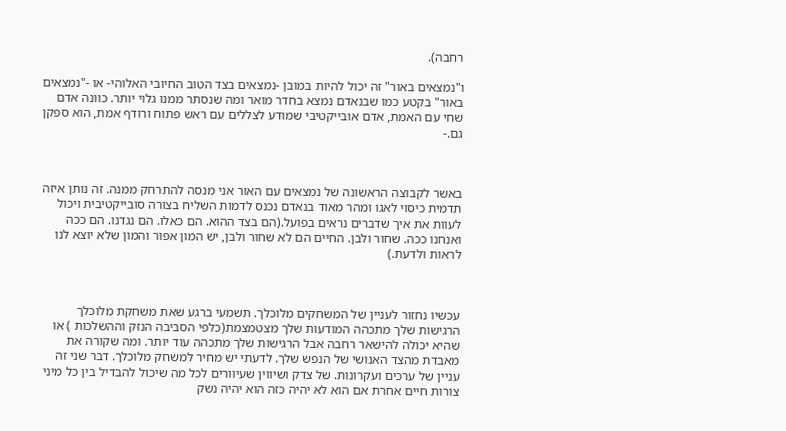רחבה).

ו"נמצאים באור" זה יכול להיות במובן -נמצאים בצד הטוב החיובי האלוהי- או -"נמצאים באור" בקטע כמו שבנאדם נמצא בחדר מואר ומה שנסתר ממנו גלוי יותר. כוונה אדם שחי עם האמת, אדם אובייקטיבי שמודע לצללים עם ראש פתוח ורודף אמת, הוא ספקן גם.-



באשר לקבוצה הראשונה של נמצאים עם האור אני מנסה להתרחק ממנה. זה נותן איזה תדמית כיסוי לאגו ומהר מאוד בנאדם נכנס לדמות השליח בצורה סובייקטיבית ויכול לעוות את איך שדברים נראים בפועל.(הם בצד ההוא. הם כאלו. הם נגדנו. הם ככה ואנחנו ככה. שחור ולבן. החיים הם לא שחור ולבן, יש המון אפור והמון שלא יוצא לנו לראות ולדעת.)



עכשיו נחזור לעניין של המשחקים מלוכלך. תשמעי ברגע שאת משחקת מלוכלך הרגישות שלך מתכהה המודעות שלך מצטמצמת(כלפי הסביבה הנזק וההשלכות ) או שהיא יכולה להישאר רחבה אבל הרגישות שלך מתכהה עוד יותר. ומה שקורה את מאבדת מהצד האנושי של הנפש שלך. לדעתי יש מחיר למשחק מלוכלך. דבר שני זה עניין של ערכים ועקרונות. של צדק ושיווין שעיוורים לכל מה שיכול להבדיל בין כל מיני צורות חיים אחרת אם הוא לא יהיה כזה הוא יהיה נשק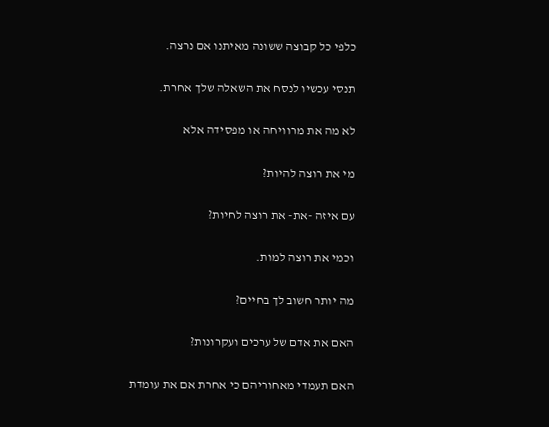כלפי כל קבוצה ששונה מאיתנו אם נרצה.

תנסי עכשיו לנסח את השאלה שלך אחרת.

לא מה את מרוויחה או מפסידה אלא

מי את רוצה להיות?

עם איזה -את- את רוצה לחיות?

וכמי את רוצה למות.

מה יותר חשוב לך בחיים?

האם את אדם של ערכים ועקרונות?

האם תעמדי מאחוריהם כי אחרת אם את עומדת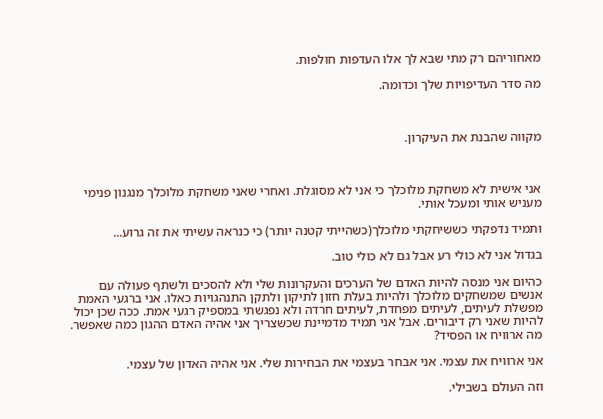מאחוריהם רק מתי שבא לך אלו העדפות חולפות.

מה סדר העדיפויות שלך וכדומה.



מקווה שהבנת את העיקרון.



אני אישית לא משחקת מלוכלך כי אני לא מסוגלת. ואחרי שאני משחקת מלוכלך מנגנון פנימי מעניש אותי ומעכל אותי.

ותמיד נדפקתי כששיחקתי מלוכלך(כשהייתי קטנה יותר) כי כנראה עשיתי את זה גרוע...

בגדול אני לא כולי רע אבל גם לא כולי טוב.

כהיום אני מנסה להיות האדם של הערכים והעקרונות שלי ולא להסכים ולשתף פעולה עם אנשים שמשחקים מלוכלך ולהיות בעלת חזון לתיקון ולתקן התנהגויות כאלו. אני ברגעי האמת מפשלת לעיתים, לעיתים מפחדת, לעיתים חרדה ולא נפגשתי במספיק רגעי אמת. ככה שכן יכול להיות שאני רק דיבורים. אבל אני תמיד מדמיינת שכשצריך אני אהיה האדם ההגון כמה שאפשר. מה ארוויח או הפסיד?

אני ארוויח את עצמי. אני אבחר בעצמי את הבחירות שלי. אני אהיה האדון של עצמי.

וזה העולם בשבילי.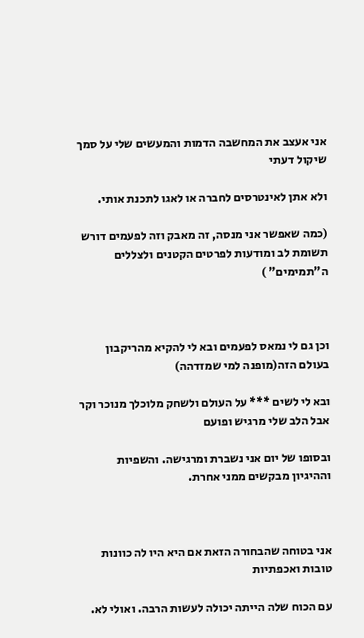אני אעצב את המחשבה הדמות והמעשים שלי על סמך שיקול דעתי

ולא אתן לאינטרסים לחברה או לאגו לתכנת אותי.

(כמה שאפשר אני מנסה, זה מאבק וזה לפעמים דורש תשומת לב ומודעות לפרטים הקטנים ולצללים ה"תמימים" )



וכן גם לי נמאס לפעמים ובא לי להקיא מהריקבון בעולם הזה(מופנה למי שמזדהה)

ובא לי לשים *** על העולם ולשחק מלוכלך מנוכר וקר אבל הלב שלי מרגיש ופועם

ובסופו של יום אני נשברת ומרגישה. והשפיות וההיגיון מבקשים ממני אחרת.



אני בטוחה שהבחורה הזאת אם היא היו לה כוונות טובות ואכפתיות

עם הכוח שלה הייתה יכולה לעשות הרבה. ואולי לא.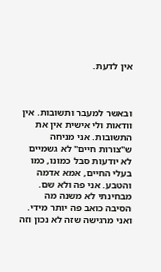אין לדעת.



ובאשר למעבר ותשובות. אין וודאות ולי אישית אין את התשובות. אני מניחה ש"צורות חיים" לא גשמיים לא יודעות סבל כמונו, כמו בעלי החיים, אמא אדמה והטבע. אני פה ולא שם. מבחינתי לא משנה מה הסיבה כואב פה יותר מידי. ואני מרגישה שזה לא נכון וזה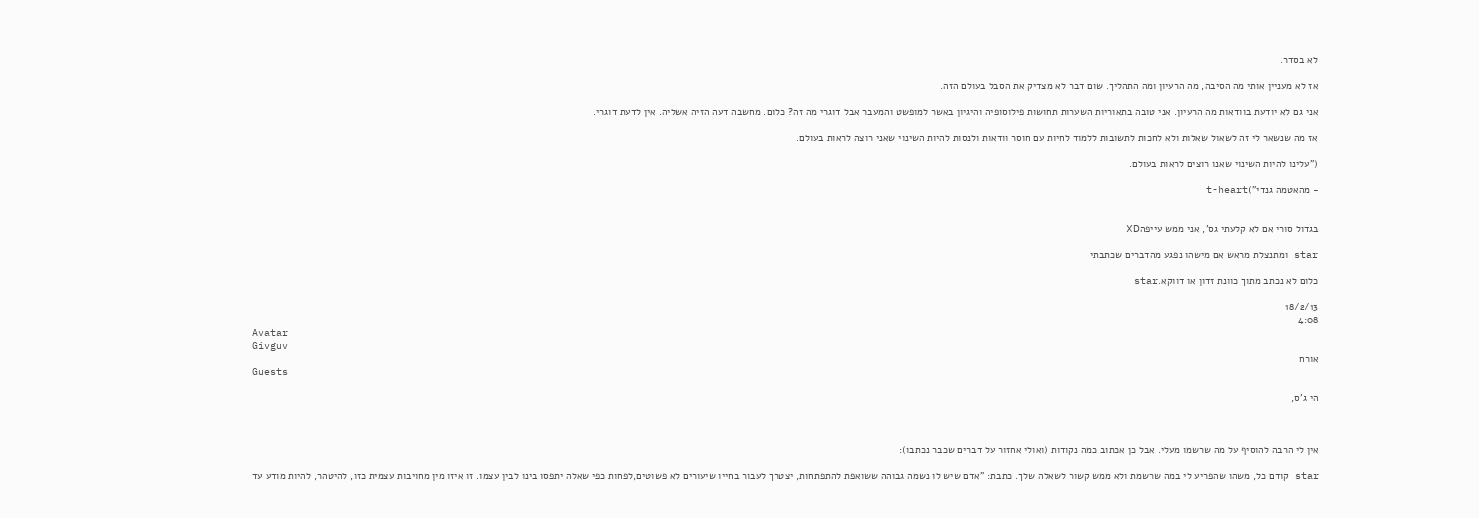לא בסדר.

אז לא מעניין אותי מה הסיבה, מה הרעיון ומה התהליך. שום דבר לא מצדיק את הסבל בעולם הזה.

אני גם לא יודעת בוודאות מה הרעיון. אני טובה בתאוריות השערות תחושות פילוסופיה והיגיון באשר למופשט והמעבר אבל דוגרי מה זה? כלום. מחשבה דעה הזיה אשליה. אין לדעת דוגרי.

אז מה שנשאר לי זה לשאול שאלות ולא לחכות לתשובות ללמוד לחיות עם חוסר וודאות ולנסות להיות השינוי שאני רוצה לראות בעולם.

("עלינו להיות השינוי שאנו רוצים לראות בעולם.

- מהאטמה גנדי")t-heart


בגדול סורי אם לא קלעתי גס', אני ממש עייפהXD

star ומתנצלת מראש אם מישהו נפגע מהדברים שכתבתי

כלום לא נכתב מתוך כוונת זדון או דווקא.star

18/2/13
4:08
Avatar
Givguv
אורח
Guests

הי ג'ס,



אין לי הרבה להוסיף על מה שרשמו מעלי. אבל כן אכתוב כמה נקודות (ואולי אחזור על דברים שכבר נכתבו):

star קודם כל, משהו שהפריע לי במה שרשמת ולא ממש קשור לשאלה שלך. כתבת: "אדם שיש לו נשמה גבוהה ששואפת להתפתחות, יצטרך לעבור בחייו שיעורים לא פשוטים,לפחות כפי שאלה יתפסו בינו לבין עצמו. זו איזו מין מחויבות עצמית כזו, להיטהר, להיות מודע עד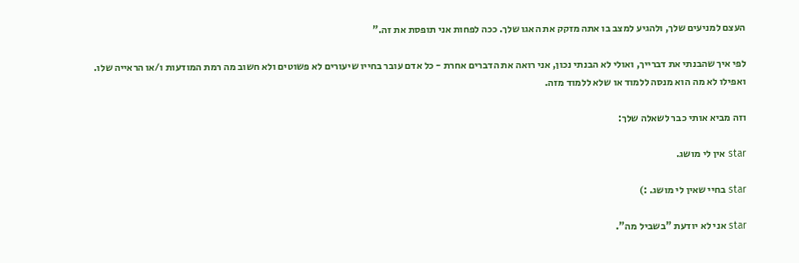העצם למניעים שלך, ולהגיע למצב בו אתה מזקק את האגו שלך. ככה לפחות אני תופסת את זה."

לפי איך שהבנתי את דברייך, ואולי לא הבנתי נכון, אני רואה את הדברים אחרת - כל אדם עובר בחייו שיעורים לא פשוטים ולא חשוב מה רמת המודעות ו/או הראייה שלו. ואפילו לא מה הוא מנסה ללמוד או שלא ללמוד מזה.

וזה מביא אותי כבר לשאלה שלך:

star אין לי מושג.

star בחיי שאין לי מושג. :)

star אני לא יודעת "בשביל מה".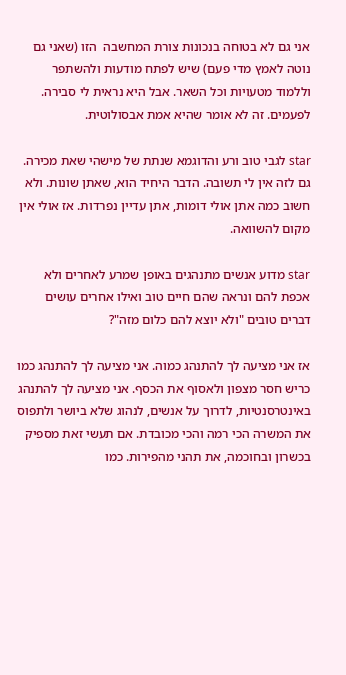אני גם לא בטוחה בנכונות צורת המחשבה  הזו (שאני גם נוטה לאמץ מדי פעם) שיש לפתח מודעות ולהשתפר וללמוד מטעויות וכל השאר. אבל היא נראית לי סבירה. לפעמים. זה לא אומר שהיא אמת אבסולוטית.

star לגבי טוב ורע והדוגמא שנתת של מישהי שאת מכירה. גם לזה אין לי תשובה. הדבר היחיד הוא, שאתן שונות. ולא חשוב כמה אתן אולי דומות, אתן עדיין נפרדות. אז אולי אין מקום להשוואה.

star מדוע אנשים מתנהגים באופן שמרע לאחרים ולא אכפת להם ונראה שהם חיים טוב ואילו אחרים עושים דברים טובים "ולא יוצא להם כלום מזה"?

אז אני מציעה לך להתנהג כמוה. אני מציעה לך להתנהג כמו כריש חסר מצפון ולאסוף את הכסף. אני מציעה לך להתנהג באינטרסנטיות, לדרוך על אנשים, לנהוג שלא ביושר ולתפוס את המשרה הכי רמה והכי מכובדת. אם תעשי זאת מספיק בכשרון ובחוכמה, את תהני מהפירות. כמו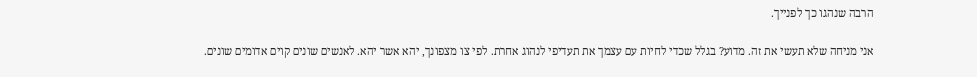הרבה שנהגו כך לפנייך.

אני מניחה שלא תעשי את זה. מדוע? בגלל שכדי לחיות עם עצמך את תעדיפי לנהוג אחרת. לפי צו מצפונך, יהא אשר יהא. לאנשים שונים קוים אדומים שונים.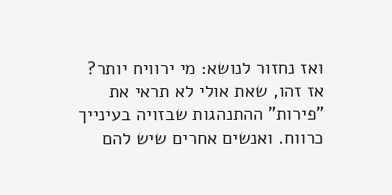ואז נחזור לנושא: מי ירוויח יותר? אז זהו, שאת אולי לא תראי את "פירות" ההתנהגות שבזויה בעינייך כרווח. ואנשים אחרים שיש להם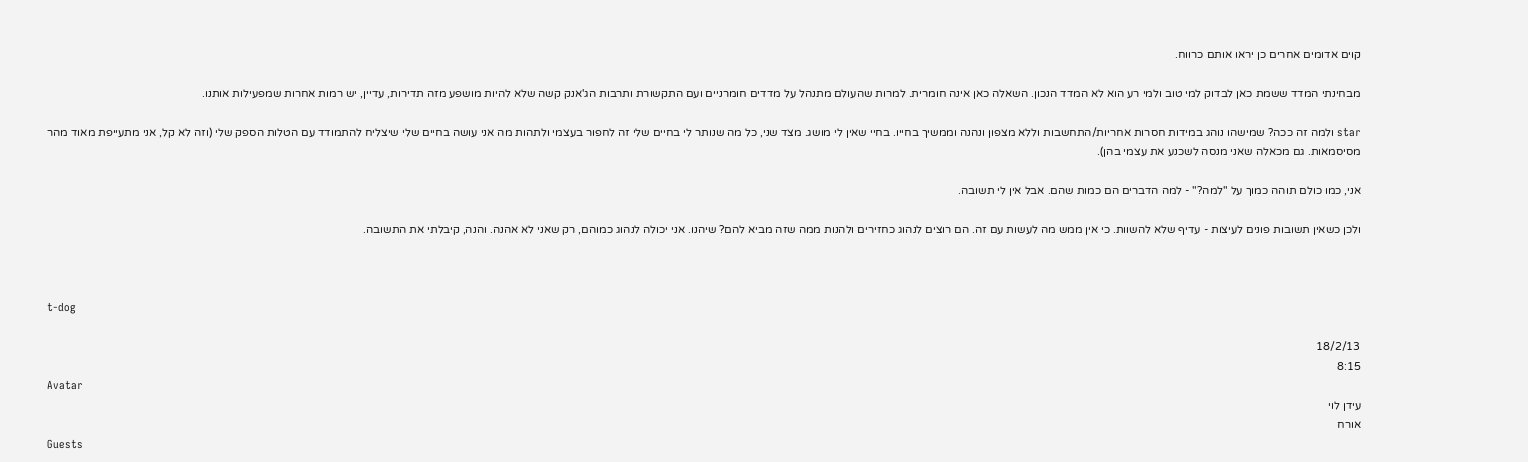קוים אדומים אחרים כן יראו אותם כרווח.

מבחינתי המדד ששמת כאן לבדוק למי טוב ולמי רע הוא לא המדד הנכון. השאלה כאן אינה חומרית. למרות שהעולם מתנהל על מדדים חומרניים ועם התקשורת ותרבות הג'אנק קשה שלא להיות מושפע מזה תדירות, עדיין, יש רמות אחרות שמפעילות אותנו.

star ולמה זה ככה? שמישהו נוהג במידות חסרות אחריות/התחשבות וללא מצפון ונהנה וממשיך בחייו. בחיי שאין לי מושג. מצד שני, כל מה שנותר לי בחיים שלי זה לחפור בעצמי ולתהות מה אני עושה בחיים שלי שיצליח להתמודד עם הטלות הספק שלי (וזה לא קל, אני מתעייפת מאוד מהר מסיסמאות. גם מכאלה שאני מנסה לשכנע את עצמי בהן).

אני, כמו כולם תוהה כמוך על "למה?" - למה הדברים הם כמות שהם. אבל אין לי תשובה.

ולכן כשאין תשובות פונים לעיצות - עדיף שלא להשוות. כי אין ממש מה לעשות עם זה. הם רוצים לנהוג כחזירים ולהנות ממה שזה מביא להם? שיהנו. אני יכולה לנהוג כמוהם, רק שאני לא אהנה. והנה, קיבלתי את התשובה.



t-dog

18/2/13
8:15
Avatar
עידן לוי
אורח
Guests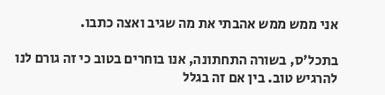אני ממש ממש אהבתי את מה שגיב ואצה כתבו.

בתכל'ס, בשורה התחתונה, אנו בוחרים בטוב כי זה גורם לנו להרגיש טוב. בין אם זה בגלל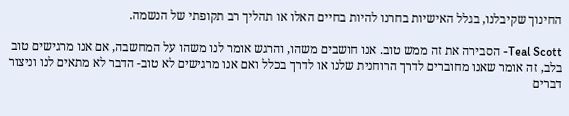החינוך שקיבלנו, בגלל האישיות בחרנו להיות בחיים האלו או תהליך רב תקופתי של הנשמה.

Teal Scott- הסבירה את זה ממש טוב. אנו חושבים משהו, והרגש אומר לנו משהו על המחשבה, אם אנו מרגישים טוב בלב, זה אומר שאנו מחוברים לדרך הרוחנית שלנו או לדרך בכלל ואם אנו מרגישים לא טוב- הדבר לא מתאים לנו וניצור דברים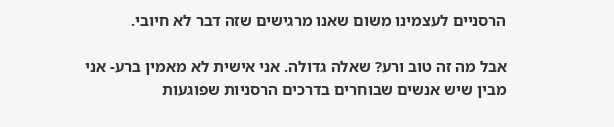הרסניים לעצמינו משום שאנו מרגישים שזה דבר לא חיובי.

אבל מה זה טוב ורע? שאלה גדולה. אני אישית לא מאמין ברע- אני מבין שיש אנשים שבוחרים בדרכים הרסניות שפוגעות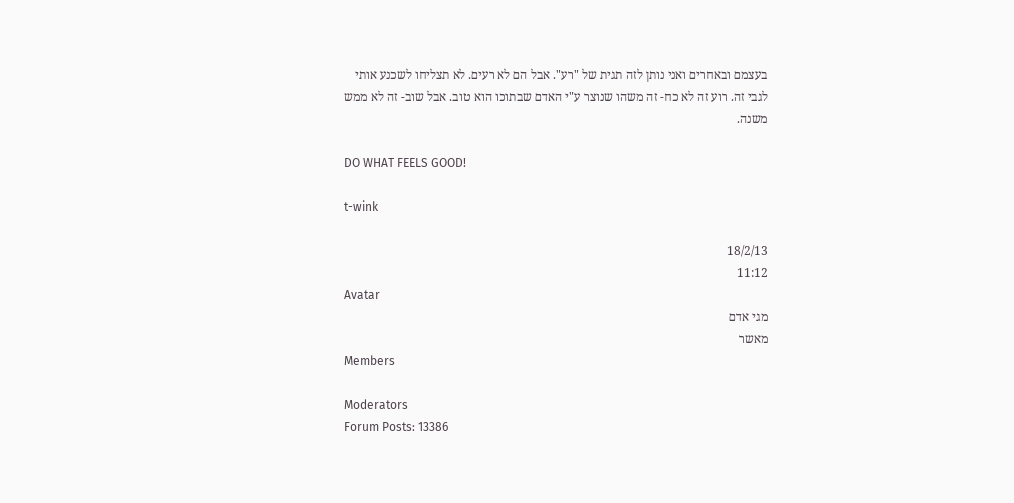בעצמם ובאחרים ואני נותן לזה תגית של "רע". אבל הם לא רעים. לא תצליחו לשכנע אותי לגבי זה. רוע זה לא כח- זה משהו שנוצר ע"י האדם שבתוכו הוא טוב. אבל שוב- זה לא ממש משנה.

DO WHAT FEELS GOOD!

t-wink

18/2/13
11:12
Avatar
מגי אדם
מאשר
Members

Moderators
Forum Posts: 13386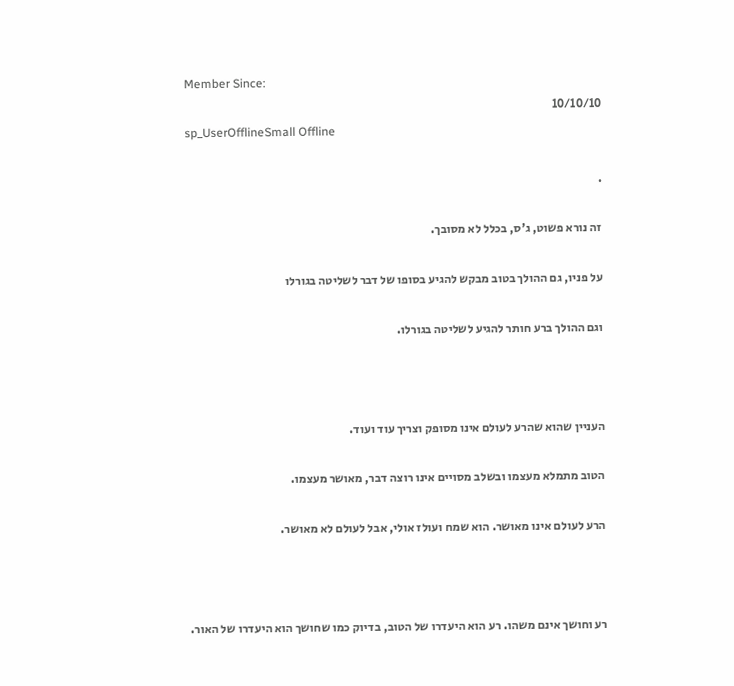Member Since:
10/10/10
sp_UserOfflineSmall Offline

.

זה נורא פשוט, ג'ס, בכלל לא מסובך.

על פניו, גם ההולך בטוב מבקש להגיע בסופו של דבר לשליטה בגורלו

וגם ההולך ברע חותר להגיע לשליטה בגורלו.



העניין שהוא שהרע לעולם אינו מסופק וצריך עוד ועוד.

הטוב מתמלא מעצמו ובשלב מסויים אינו רוצה דבר, מאושר מעצמו.

הרע לעולם אינו מאושר. הוא שמח ועולז אולי, אבל לעולם לא מאושר.



רע וחושך אינם משהו. רע הוא היעדרו של הטוב, בדיוק כמו שחושך הוא היעדרו של האור.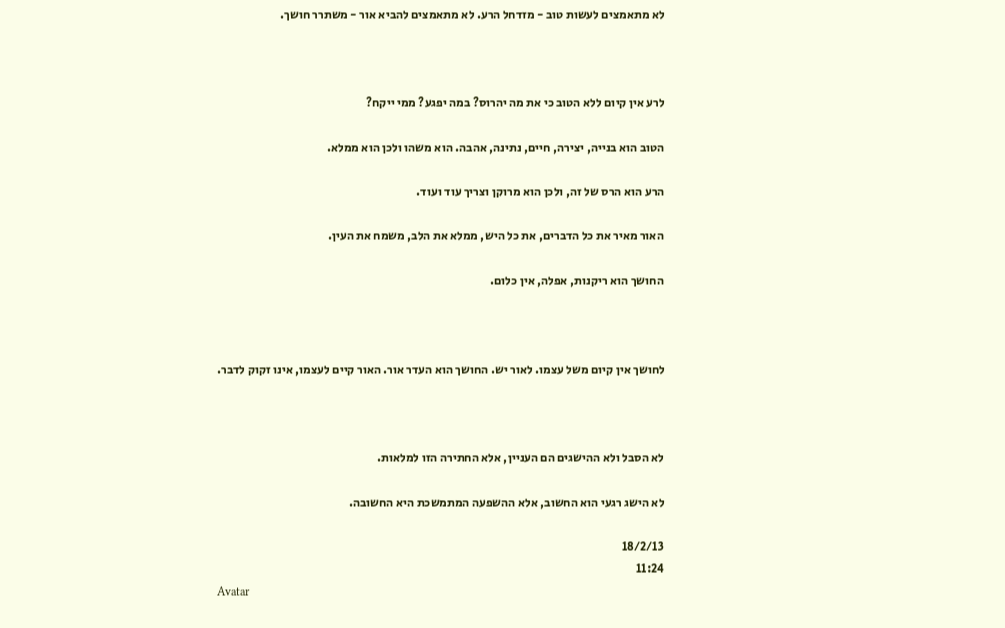לא מתאמצים לעשות טוב - מזדחל הרע. לא מתאמצים להביא אור - משתרר חושך.



לרע אין קיום ללא הטוב כי את מה יהרוס? במה יפגע? ממי ייקח?

הטוב הוא בנייה, יצירה, חיים, נתינה, אהבה. הוא משהו ולכן הוא ממלא.

הרע הוא הרס של זה, ולכן הוא מרוקן וצריך עוד ועוד.

האור מאיר את כל הדברים, את כל היש, ממלא את הלב, משמח את העין.

החושך הוא ריקנות, אפלה, אין כלום.



לחושך אין קיום משל עצמו. לאור יש. החושך הוא העדר אור. האור קיים לעצמו, אינו זקוק לדבר.



לא הסבל ולא ההישגים הם העניין, אלא החתירה הזו למלאות.

לא הישג רגעי הוא החשוב, אלא ההשפעה המתמשכת היא החשובה.

18/2/13
11:24
Avatar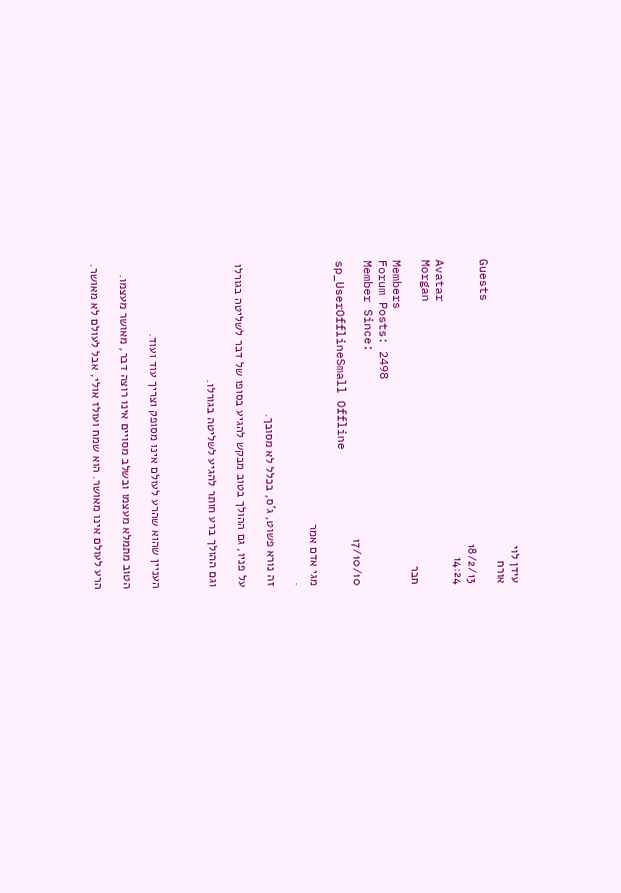עידן לוי
אורח
Guests
18/2/13
14:24
Avatar
Morgan
חבר
Members
Forum Posts: 2498
Member Since:
17/10/10
sp_UserOfflineSmall Offline

מגי אדם אמר
.

זה נורא פשוט, ג'ס, בכלל לא מסובך.

על פניו, גם ההולך בטוב מבקש להגיע בסופו של דבר לשליטה בגורלו

וגם ההולך ברע חותר להגיע לשליטה בגורלו.



העניין שהוא שהרע לעולם אינו מסופק וצריך עוד ועוד.

הטוב מתמלא מעצמו ובשלב מסויים אינו רוצה דבר, מאושר מעצמו.

הרע לעולם אינו מאושר. הוא שמח ועולז אולי, אבל לעולם לא מאושר.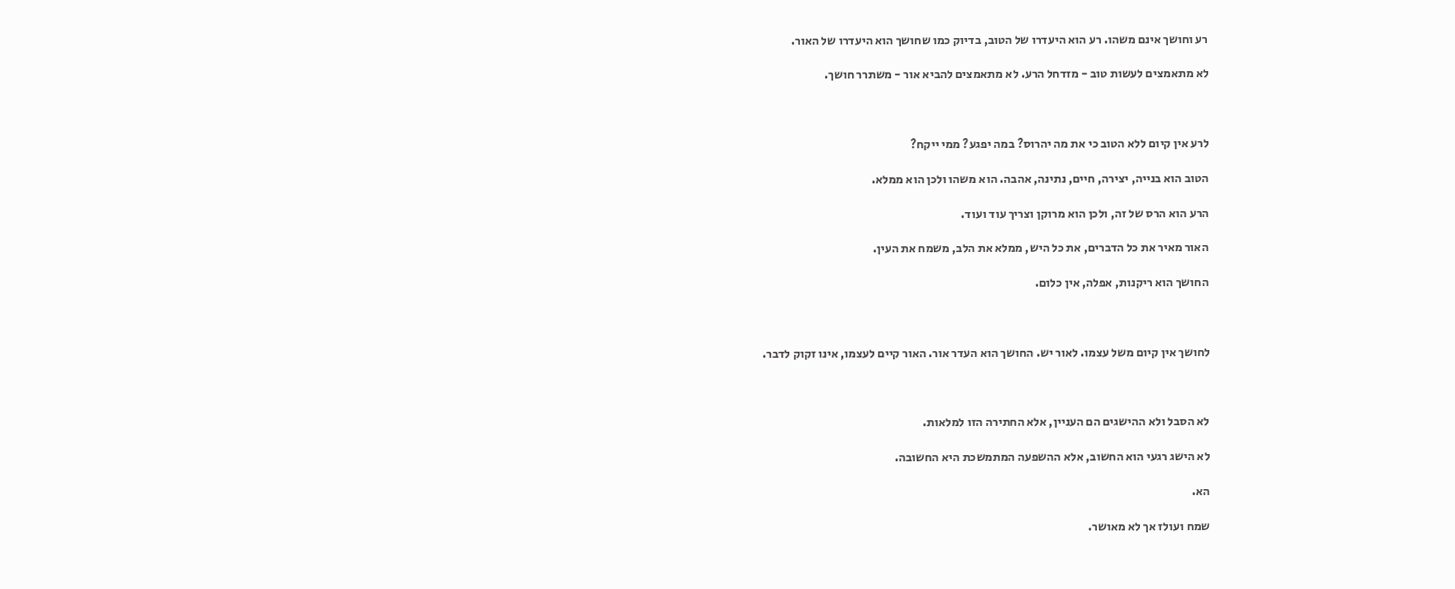רע וחושך אינם משהו. רע הוא היעדרו של הטוב, בדיוק כמו שחושך הוא היעדרו של האור.

לא מתאמצים לעשות טוב - מזדחל הרע. לא מתאמצים להביא אור - משתרר חושך.



לרע אין קיום ללא הטוב כי את מה יהרוס? במה יפגע? ממי ייקח?

הטוב הוא בנייה, יצירה, חיים, נתינה, אהבה. הוא משהו ולכן הוא ממלא.

הרע הוא הרס של זה, ולכן הוא מרוקן וצריך עוד ועוד.

האור מאיר את כל הדברים, את כל היש, ממלא את הלב, משמח את העין.

החושך הוא ריקנות, אפלה, אין כלום.



לחושך אין קיום משל עצמו. לאור יש. החושך הוא העדר אור. האור קיים לעצמו, אינו זקוק לדבר.



לא הסבל ולא ההישגים הם העניין, אלא החתירה הזו למלאות.

לא הישג רגעי הוא החשוב, אלא ההשפעה המתמשכת היא החשובה.

הא.

שמח ועולז אך לא מאושר.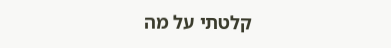קלטתי על מה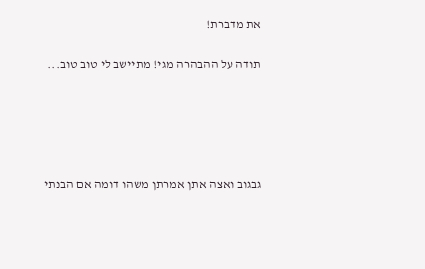את מדברת!

תודה על ההבהרה מגי! מתיישב לי טוב טוב...





גבגוב ואצה אתן אמרתן משהו דומה אם הבנתי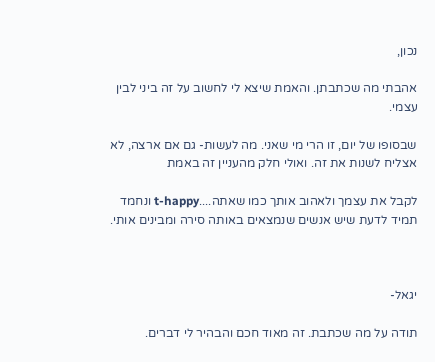נכון,

אהבתי מה שכתבתן. והאמת שיצא לי לחשוב על זה ביני לבין עצמי.

שבסופו של יום, זו הרי מי שאני. מה לעשות- גם אם ארצה, לא אצליח לשנות את זה. ואולי חלק מהעניין זה באמת

לקבל את עצמך ולאהוב אותך כמו שאתה....t-happy ונחמד תמיד לדעת שיש אנשים שנמצאים באותה סירה ומבינים אותי.



יגאל-

תודה על מה שכתבת. זה מאוד חכם והבהיר לי דברים.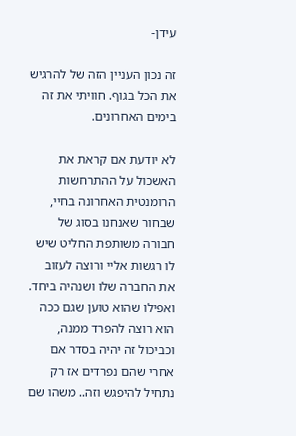עידן-

זה נכון העניין הזה של להרגיש את הכל בגוף. חוויתי את זה בימים האחרונים.

לא יודעת אם קראת את האשכול על ההתרחשות הרומנטית האחרונה בחיי, שבחור שאנחנו בסוג של חבורה משותפת החליט שיש לו רגשות אליי ורוצה לעזוב את החברה שלו ושנהיה ביחד. ואפילו שהוא טוען שגם ככה הוא רוצה להפרד ממנה, וכביכול זה יהיה בסדר אם אחרי שהם נפרדים אז רק נתחיל להיפגש וזה.. משהו שם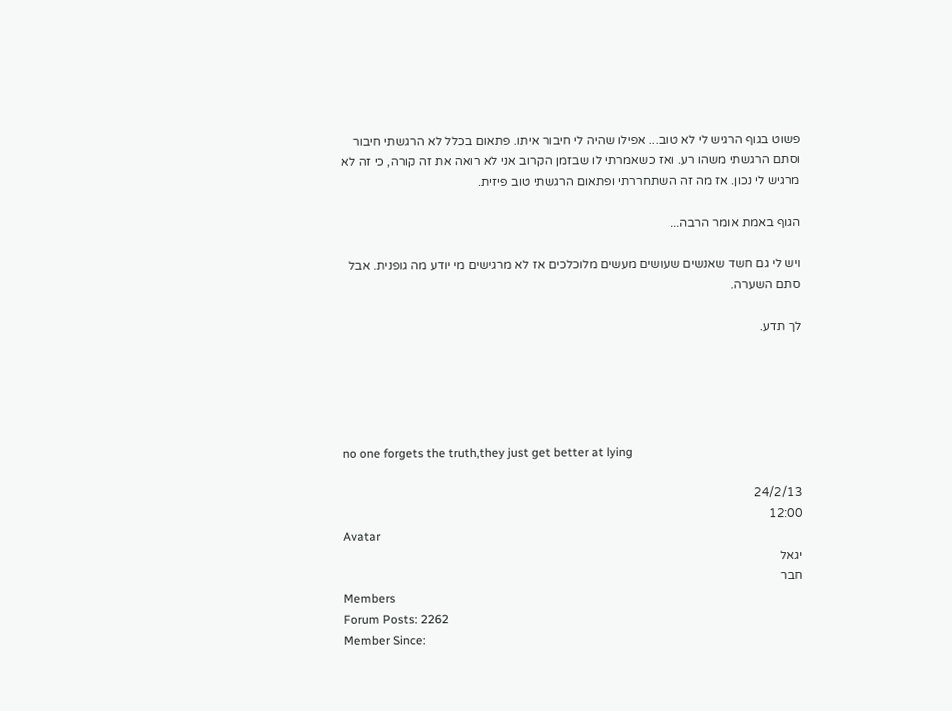פשוט בגוף הרגיש לי לא טוב... אפילו שהיה לי חיבור איתו. פתאום בכלל לא הרגשתי חיבור וסתם הרגשתי משהו רע. ואז כשאמרתי לו שבזמן הקרוב אני לא רואה את זה קורה, כי זה לא מרגיש לי נכון. אז מה זה השתחררתי ופתאום הרגשתי טוב פיזית.

הגוף באמת אומר הרבה...

ויש לי גם חשד שאנשים שעושים מעשים מלוכלכים אז לא מרגישים מי יודע מה גופנית. אבל סתם השערה.

לך תדע.





no one forgets the truth,they just get better at lying

24/2/13
12:00
Avatar
יגאל
חבר
Members
Forum Posts: 2262
Member Since: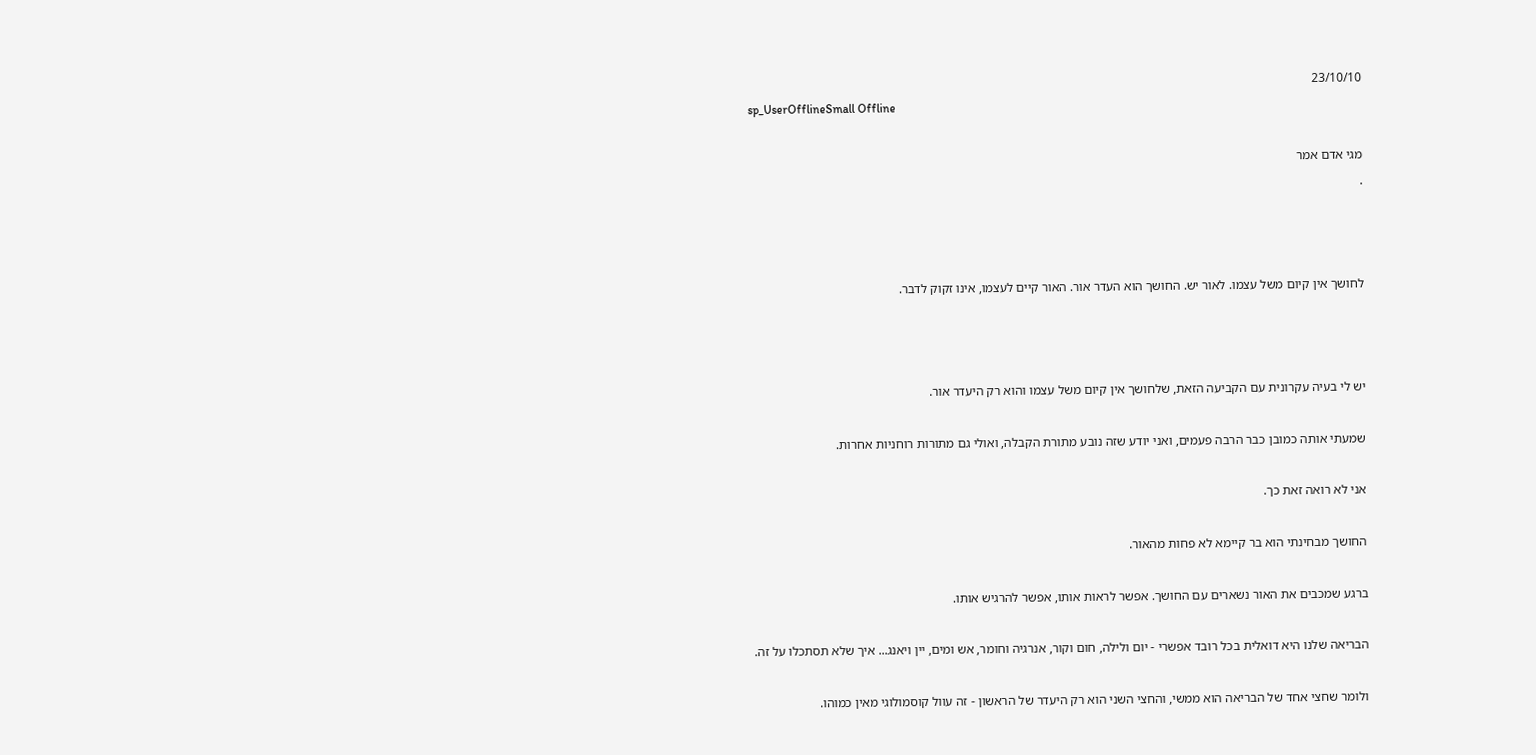23/10/10
sp_UserOfflineSmall Offline

מגי אדם אמר
.



לחושך אין קיום משל עצמו. לאור יש. החושך הוא העדר אור. האור קיים לעצמו, אינו זקוק לדבר.



יש לי בעיה עקרונית עם הקביעה הזאת, שלחושך אין קיום משל עצמו והוא רק היעדר אור.

שמעתי אותה כמובן כבר הרבה פעמים, ואני יודע שזה נובע מתורת הקבלה, ואולי גם מתורות רוחניות אחרות.

אני לא רואה זאת כך.

החושך מבחינתי הוא בר קיימא לא פחות מהאור.

ברגע שמכבים את האור נשארים עם החושך. אפשר לראות אותו, אפשר להרגיש אותו.

הבריאה שלנו היא דואלית בכל רובד אפשרי - יום ולילה, חום וקור, אנרגיה וחומר, אש ומים, יין ויאנג... איך שלא תסתכלו על זה.

ולומר שחצי אחד של הבריאה הוא ממשי, והחצי השני הוא רק היעדר של הראשון - זה עוול קוסמולוגי מאין כמוהו.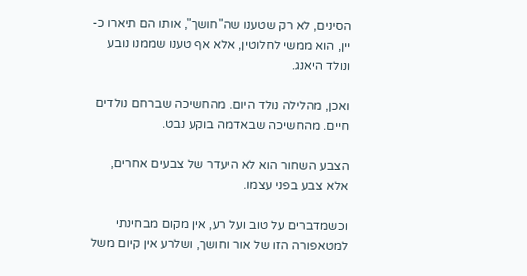הסינים, לא רק שטענו שה"חושך", אותו הם תיארו כ-יין, הוא ממשי לחלוטין, אלא אף טענו שממנו נובע ונולד היאנג.

ואכן, מהלילה נולד היום. מהחשיכה שברחם נולדים חיים. מהחשיכה שבאדמה בוקע נבט.

הצבע השחור הוא לא היעדר של צבעים אחרים, אלא צבע בפני עצמו.

וכשמדברים על טוב ועל רע, אין מקום מבחינתי למטאפורה הזו של אור וחושך, ושלרע אין קיום משל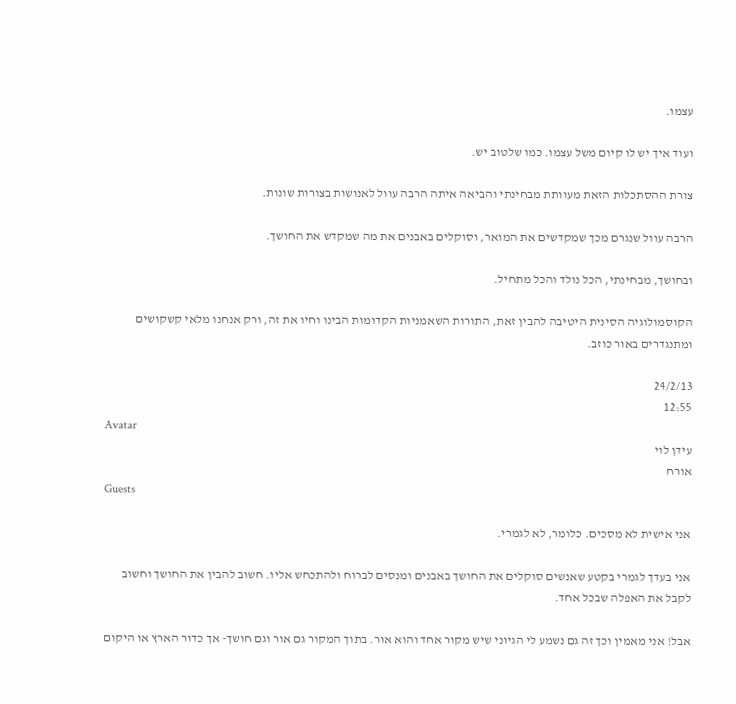עצמו.

ועוד איך יש לו קיום משל עצמו. כמו שלטוב יש.

צורת ההסתכלות הזאת מעוותת מבחינתי והביאה איתה הרבה עוול לאנושות בצורות שונות.

הרבה עוול שנגרם מכך שמקדשים את המואר, וסוקלים באבנים את מה שמקדש את החושך.

ובחושך, מבחינתי, הכל נולד והכל מתחיל.

הקוסמולוגיה הסינית היטיבה להבין זאת, התורות השאמניות הקדומות הבינו וחיו את זה, ורק אנחנו מלאי קשקושים ומתנגדרים באור כוזב.

24/2/13
12:55
Avatar
עידן לוי
אורח
Guests

אני אישית לא מסכים. כלומר, לא לגמרי.

אני בעדך לגמרי בקטע שאנשים סוקלים את החושך באבנים ומנסים לברוח ולהתכחש אליו. חשוב להבין את החושך וחשוב לקבל את האפלה שבכל אחד.

אבל! אני מאמין וכך זה גם נשמע לי הגיוני שיש מקור אחד והוא אור. בתוך המקור גם אור וגם חושך- אך כדור הארץ או היקום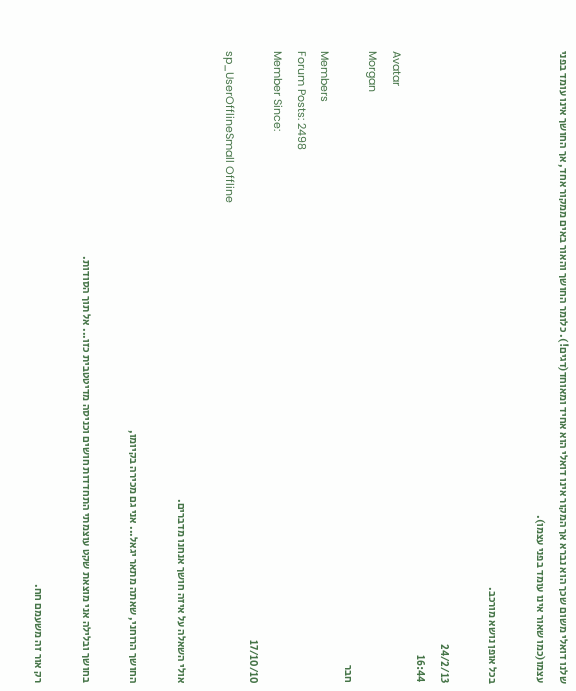שלנו דואלי משום שכך הוא נברא אך המקור אינו דואלי הוא אחיד ומאוחד(דגים!). כלומר החושך והאור באים ממקור אחד, אך החושך אינו עומד בפני עצמו(כמו שאור אינו עומד בפני עצמו).

בכל אופן נושא מורכב.

24/2/13
16:44
Avatar
Morgan
חבר
Members
Forum Posts: 2498
Member Since:
17/10/10
sp_UserOfflineSmall Offline

אולי השאלה על איזה חושך אנחנו מדברים.

החושך הרוחני, שאתה מתאר יגאל... אני גם מכירה בקיומו,

בחושך ובלילה אני מוצאת שקט עוצמתי התחדדות חושים וכניסה מדיטטבית כזו... אל תוך הסודות.

רק אור זה משעמם חח.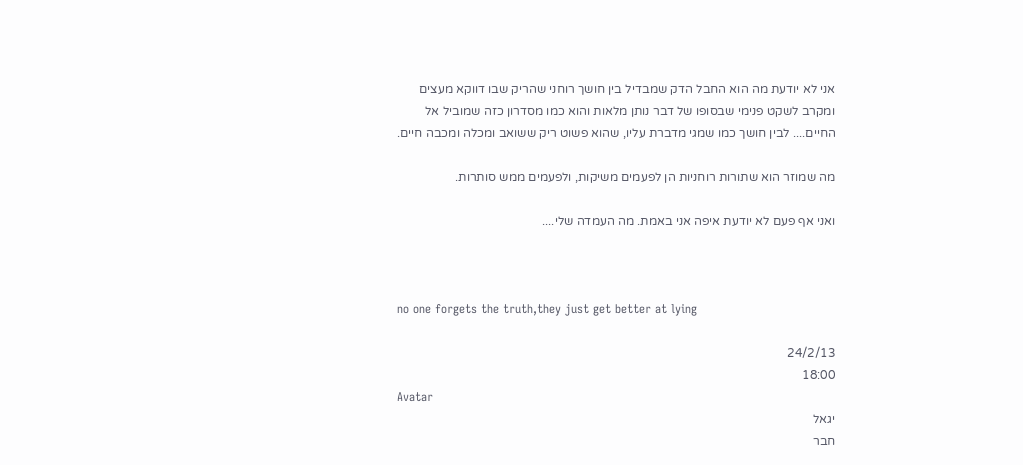אני לא יודעת מה הוא החבל הדק שמבדיל בין חושך רוחני שהריק שבו דווקא מעצים ומקרב לשקט פנימי שבסופו של דבר נותן מלאות והוא כמו מסדרון כזה שמוביל אל החיים.... לבין חושך כמו שמגי מדברת עליו, שהוא פשוט ריק ששואב ומכלה ומכבה חיים.

מה שמוזר הוא שתורות רוחניות הן לפעמים משיקות, ולפעמים ממש סותרות.

ואני אף פעם לא יודעת איפה אני באמת. מה העמדה שלי....



no one forgets the truth,they just get better at lying

24/2/13
18:00
Avatar
יגאל
חבר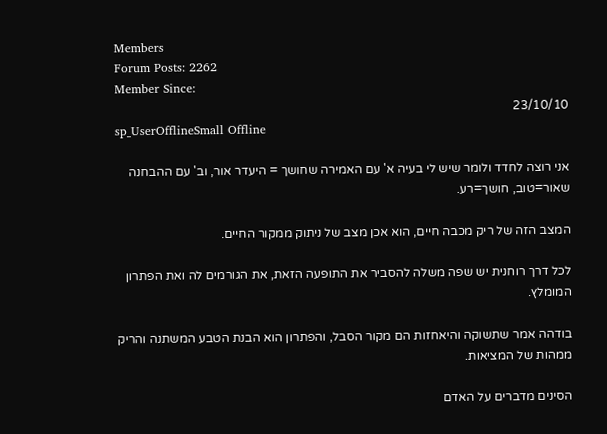Members
Forum Posts: 2262
Member Since:
23/10/10
sp_UserOfflineSmall Offline

אני רוצה לחדד ולומר שיש לי בעיה א' עם האמירה שחושך = היעדר אור, וב' עם ההבחנה שאור=טוב, חושך=רע.

המצב הזה של ריק מכבה חיים, הוא אכן מצב של ניתוק ממקור החיים.

לכל דרך רוחנית יש שפה משלה להסביר את התופעה הזאת, את הגורמים לה ואת הפתרון המומלץ.

בודהה אמר שתשוקה והיאחזות הם מקור הסבל, והפתרון הוא הבנת הטבע המשתנה והריק ממהות של המציאות.

הסינים מדברים על האדם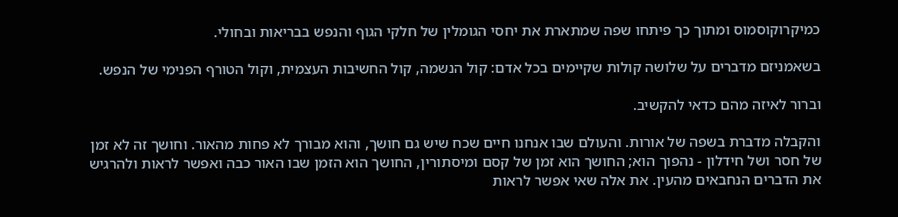כמיקרוקוסמוס ומתוך כך פיתחו שפה שמתארת את יחסי הגומלין של חלקי הגוף והנפש בבריאות ובחולי.

בשאמניזם מדברים על שלושה קולות שקיימים בכל אדם: קול הנשמה, קול החשיבות העצמית, וקול הטורף הפנימי של הנפש.

וברור לאיזה מהם כדאי להקשיב.

והקבלה מדברת בשפה של אורות. והעולם שבו אנחנו חיים שכח שיש גם חושך, והוא מבורך לא פחות מהאור. וחושך זה לא זמן של חסר ושל חידלון - נהפוך הוא; החושך הוא זמן של קסם ומיסתורין, החושך הוא הזמן שבו האור כבה ואפשר לראות ולהרגיש את הדברים הנחבאים מהעין. את אלה שאי אפשר לראות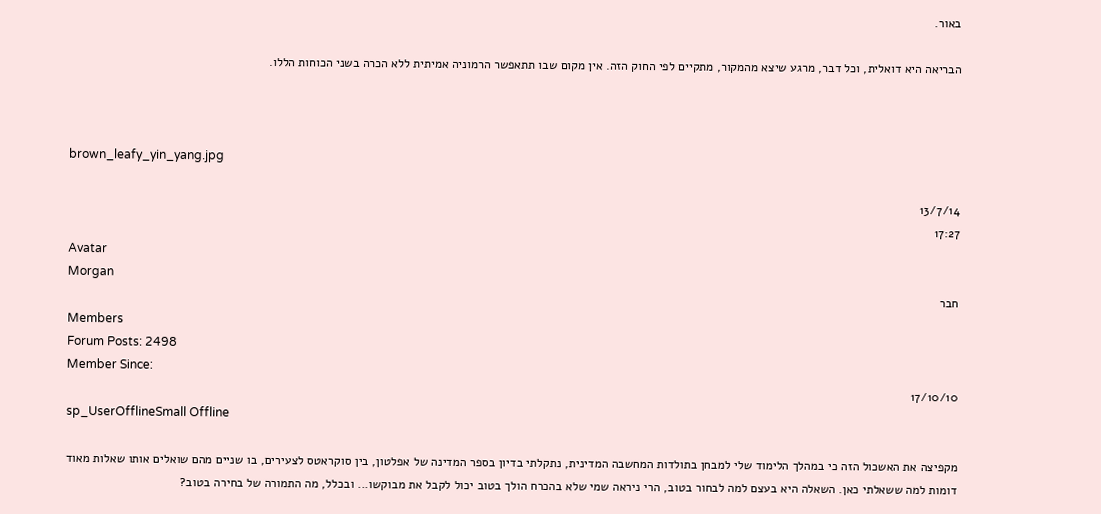באור.

הבריאה היא דואלית, וכל דבר, מרגע שיצא מהמקור, מתקיים לפי החוק הזה. אין מקום שבו תתאפשר הרמוניה אמיתית ללא הכרה בשני הכוחות הללו.



brown_leafy_yin_yang.jpg

13/7/14
17:27
Avatar
Morgan
חבר
Members
Forum Posts: 2498
Member Since:
17/10/10
sp_UserOfflineSmall Offline

מקפיצה את האשכול הזה כי במהלך הלימוד שלי למבחן בתולדות המחשבה המדינית, נתקלתי בדיון בספר המדינה של אפלטון, בין סוקראטס לצעירים, בו שניים מהם שואלים אותו שאלות מאוד דומות למה ששאלתי כאן. השאלה היא בעצם למה לבחור בטוב, הרי ניראה שמי שלא בהכרח הולך בטוב יכול לקבל את מבוקשו... ובכלל, מה התמורה של בחירה בטוב?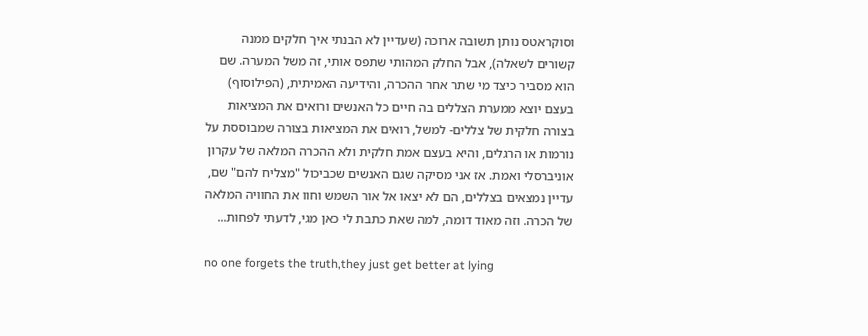וסוקראטס נותן תשובה ארוכה (שעדיין לא הבנתי איך חלקים ממנה קשורים לשאלה), אבל החלק המהותי שתפס אותי, זה משל המערה. שם הוא מסביר כיצד מי שתר אחר ההכרה, והידיעה האמיתית, (הפילוסוף) בעצם יוצא ממערת הצללים בה חיים כל האנשים ורואים את המציאות בצורה חלקית של צללים- למשל, רואים את המציאות בצורה שמבוססת על נורמות או הרגלים, והיא בעצם אמת חלקית ולא ההכרה המלאה של עקרון אוניברסלי ואמת. אז אני מסיקה שגם האנשים שכביכול "מצליח להם" שם, עדיין נמצאים בצללים, הם לא יצאו אל אור השמש וחוו את החוויה המלאה של הכרה. וזה מאוד דומה, למה שאת כתבת לי כאן מגי, לדעתי לפחות...

no one forgets the truth,they just get better at lying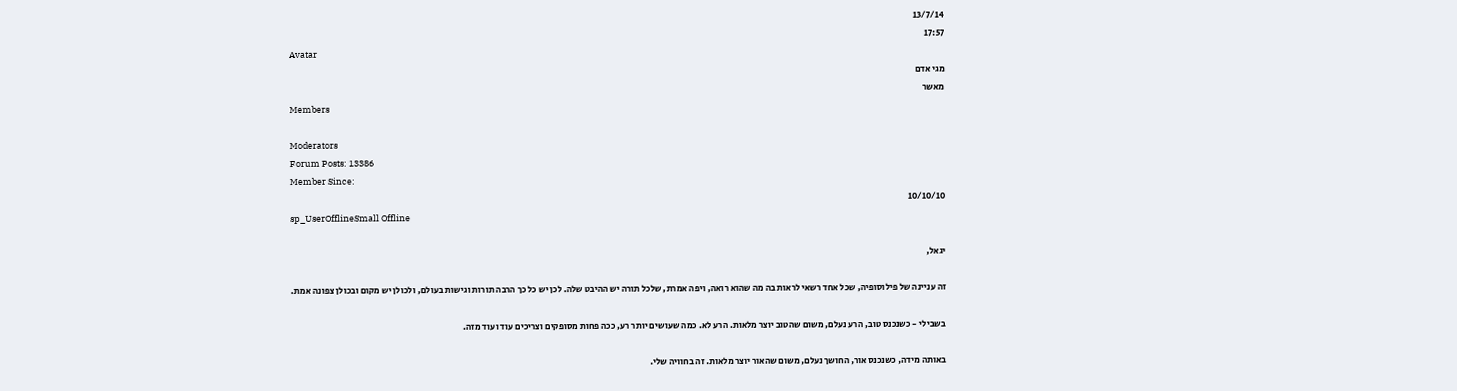13/7/14
17:57
Avatar
מגי אדם
מאשר
Members

Moderators
Forum Posts: 13386
Member Since:
10/10/10
sp_UserOfflineSmall Offline

יגאל,

זה עניינה של פילוסופיה, שכל אחד רשאי לראות בה מה שהוא רואה, ויפה אמרת, שלכל תורה יש ההיבט שלה. לכן יש כל כך הרבה תורות וגישות בעולם, ולכולן יש מקום ובכולן צפונה אמת.

בשבילי - כשנכנס טוב, הרע נעלם, משום שהטוב יוצר מלאות. הרע לא. כמה שעושים יותר רע, ככה פחות מסופקים וצריכים עוד ועוד מזה.

באותה מידה, כשנכנס אור, החושך נעלם, משום שהאור יוצר מלאות. זה בחוויה שלי.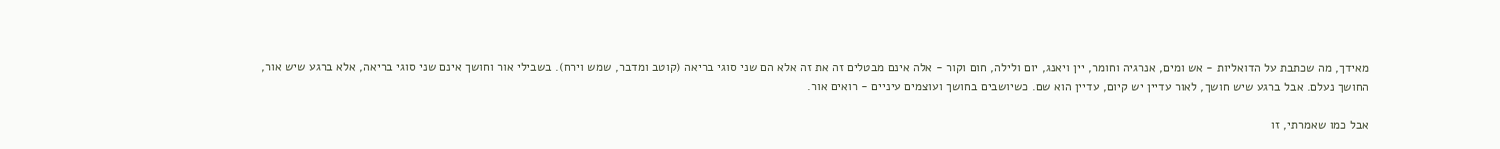מאידך, מה שכתבת על הדואליות - אש ומים, אנרגיה וחומר, יין ויאנג, יום ולילה, חום וקור - אלה אינם מבטלים זה את זה אלא הם שני סוגי בריאה (קוטב ומדבר, שמש וירח). בשבילי אור וחושך אינם שני סוגי בריאה, אלא ברגע שיש אור, החושך נעלם. אבל ברגע שיש חושך, לאור עדיין יש קיום, עדיין הוא שם. כשיושבים בחושך ועוצמים עיניים - רואים אור.

אבל כמו שאמרתי, זו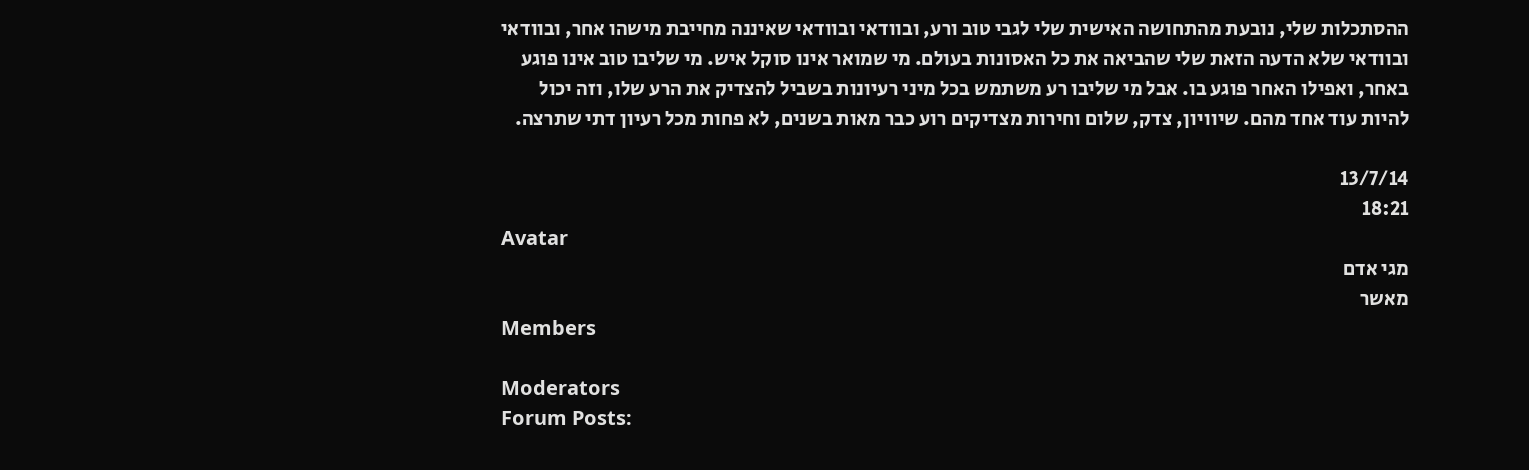ההסתכלות שלי, נובעת מהתחושה האישית שלי לגבי טוב ורע, ובוודאי ובוודאי שאיננה מחייבת מישהו אחר, ובוודאי ובוודאי שלא הדעה הזאת שלי שהביאה את כל האסונות בעולם. מי שמואר אינו סוקל איש. מי שליבו טוב אינו פוגע באחר, ואפילו האחר פוגע בו. אבל מי שליבו רע משתמש בכל מיני רעיונות בשביל להצדיק את הרע שלו, וזה יכול להיות עוד אחד מהם. שיוויון, צדק, שלום וחירות מצדיקים רוע כבר מאות בשנים, לא פחות מכל רעיון דתי שתרצה.

13/7/14
18:21
Avatar
מגי אדם
מאשר
Members

Moderators
Forum Posts: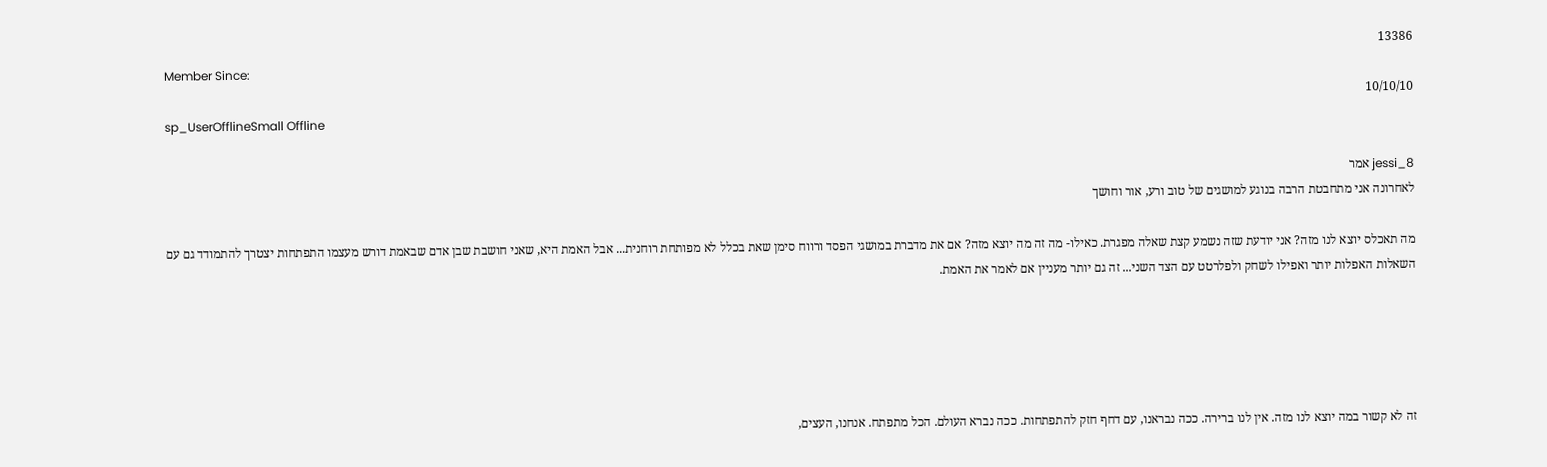13386
Member Since:
10/10/10
sp_UserOfflineSmall Offline

jessi_8 אמר
לאחרונה אני מתחבטת הרבה בנוגע למושגים של טוב ורע, אור וחושך

מה תאכלס יוצא לנו מזה? אני יודעת שזה נשמע קצת שאלה מפגרת. כאילו- מה זה מה יוצא מזה? אם את מדברת במושגי הפסד ורווח סימן שאת בכלל לא מפותחת רוחנית... אבל האמת היא, שאני חושבת שבן אדם שבאמת דורש מעצמו התפתחות יצטרך להתמודד גם עם השאלות האפלות יותר ואפילו לשחק ולפלרטט עם הצד השני... זה גם יותר מעניין אם לאמר את האמת.





זה לא קשור במה יוצא לנו מזה. אין לנו ברירה. ככה נבראנו, עם דחף חזק להתפתחות. ככה נברא העולם. הכל מתפתח. אנחנו, העצים,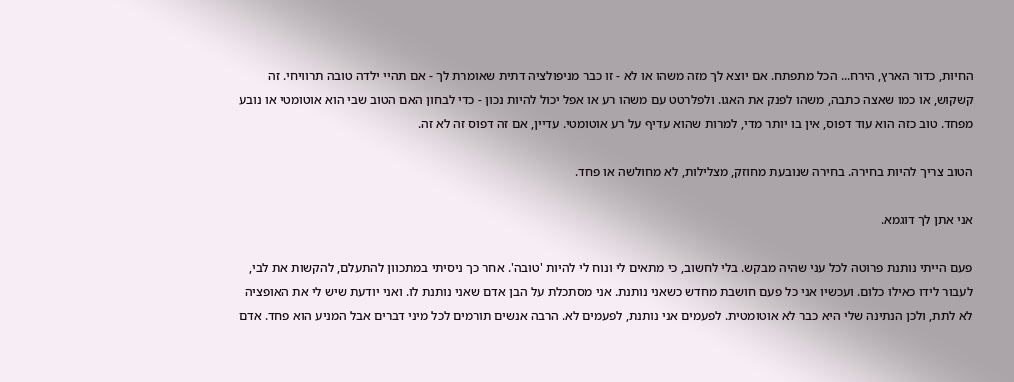החיות, כדור הארץ, הירח... הכל מתפתח. אם יוצא לך מזה משהו או לא - זו כבר מניפולציה דתית שאומרת לך - אם תהיי ילדה טובה תרוויחי. זה קשקוש, או כמו שאצה כתבה, משהו לפנק את האגו. ולפלרטט עם משהו רע או אפל יכול להיות נכון - כדי לבחון האם הטוב שבי הוא אוטומטי או נובע מפחד. טוב כזה הוא עוד דפוס, אין בו יותר מדי, למרות שהוא עדיף על רע אוטומטי. עדיין, אם זה דפוס זה לא זה.

הטוב צריך להיות בחירה. בחירה שנובעת מחוזק, מצלילות, לא מחולשה או פחד.

אני אתן לך דוגמא.

פעם הייתי נותנת פרוטה לכל עני שהיה מבקש. בלי לחשוב, כי מתאים לי ונוח לי להיות 'טובה'. אחר כך ניסיתי במתכוון להתעלם, להקשות את לבי, לעבור לידו כאילו כלום. ועכשיו אני כל פעם חושבת מחדש כשאני נותנת. אני מסתכלת על הבן אדם שאני נותנת לו. ואני יודעת שיש לי את האופציה לא לתת, ולכן הנתינה שלי היא כבר לא אוטומטית. לפעמים אני נותנת, לפעמים לא. הרבה אנשים תורמים לכל מיני דברים אבל המניע הוא פחד. אדם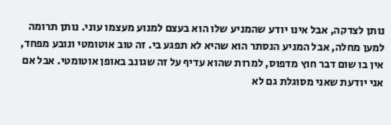נותן לצדקה, אבל אינו יודע שהמניע שלו הוא בעצם למנוע מעצמו עוני. נותן תרומה למען מחלה, אבל המניע הנסתר הוא שהיא לא תפגע בי. זה טוב אוטומטי ונובע מפחד, אין בו שום דבר חוץ מדפוס, למרות שהוא עדיף על זה שגונב באופן אוטומטי. אבל אם אני יודעת שאני מסוגלת גם לא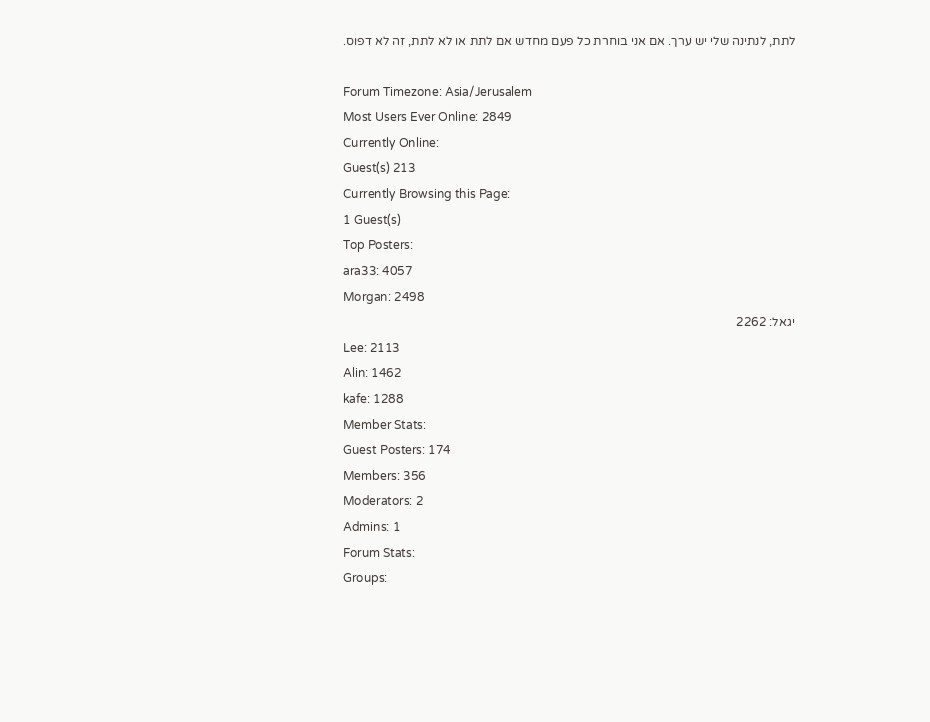לתת, לנתינה שלי יש ערך. אם אני בוחרת כל פעם מחדש אם לתת או לא לתת, זה לא דפוס.

Forum Timezone: Asia/Jerusalem
Most Users Ever Online: 2849
Currently Online:
Guest(s) 213
Currently Browsing this Page:
1 Guest(s)
Top Posters:
ara33: 4057
Morgan: 2498
יגאל: 2262
Lee: 2113
Alin: 1462
kafe: 1288
Member Stats:
Guest Posters: 174
Members: 356
Moderators: 2
Admins: 1
Forum Stats:
Groups: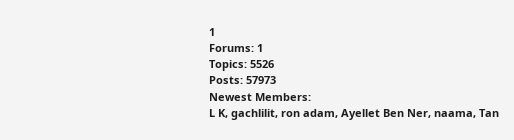1
Forums: 1
Topics: 5526
Posts: 57973
Newest Members:
L K, gachlilit, ron adam, Ayellet Ben Ner, naama, Tan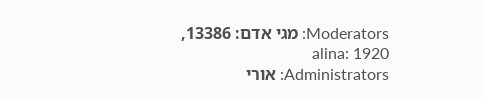Moderators: מגי אדם: 13386, alina: 1920
Administrators: אורי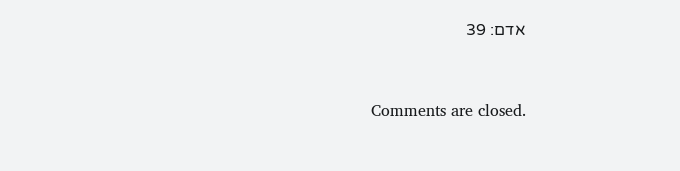אדם: 39


Comments are closed.